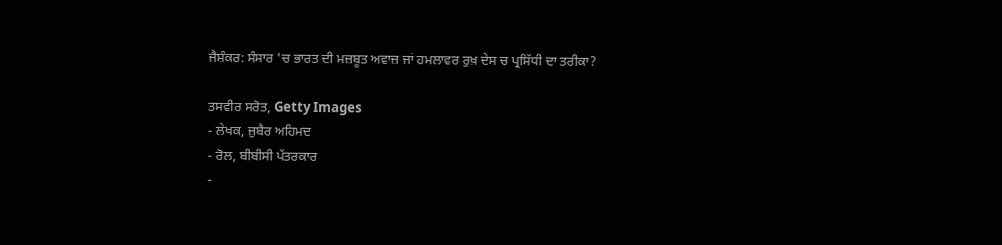ਜੈਸ਼ੰਕਰ: ਸੰਸਾਰ 'ਚ ਭਾਰਤ ਦੀ ਮਜ਼ਬੂਤ ਅਵਾਜ਼ ਜਾਂ ਹਮਲਾਵਰ ਰੁਖ਼ ਦੇਸ ਚ ਪ੍ਰਸਿੱਧੀ ਦਾ ਤਰੀਕਾ?

ਤਸਵੀਰ ਸਰੋਤ, Getty Images
- ਲੇਖਕ, ਜ਼ੁਬੈਰ ਅਹਿਮਦ
- ਰੋਲ, ਬੀਬੀਸੀ ਪੱਤਰਕਾਰ
-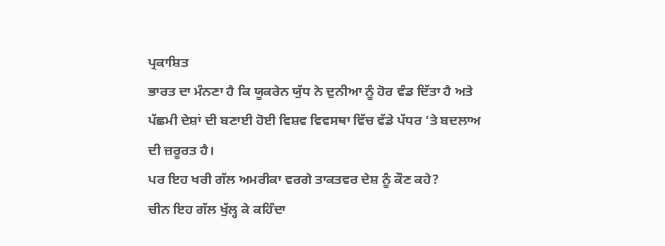ਪ੍ਰਕਾਸ਼ਿਤ
ਭਾਰਤ ਦਾ ਮੰਨਣਾ ਹੈ ਕਿ ਯੂਕਰੇਨ ਯੁੱਧ ਨੇ ਦੁਨੀਆ ਨੂੰ ਹੋਰ ਵੰਡ ਦਿੱਤਾ ਹੈ ਅਤੇ ਪੱਛਮੀ ਦੇਸ਼ਾਂ ਦੀ ਬਣਾਈ ਹੋਈ ਵਿਸ਼ਵ ਵਿਵਸਥਾ ਵਿੱਚ ਵੱਡੇ ਪੱਧਰ ’ਤੇ ਬਦਲਾਅ ਦੀ ਜ਼ਰੂਰਤ ਹੈ।
ਪਰ ਇਹ ਖਰੀ ਗੱਲ ਅਮਰੀਕਾ ਵਰਗੇ ਤਾਕਤਵਰ ਦੇਸ਼ ਨੂੰ ਕੌਣ ਕਹੇ?
ਚੀਨ ਇਹ ਗੱਲ ਖੁੱਲ੍ਹ ਕੇ ਕਹਿੰਦਾ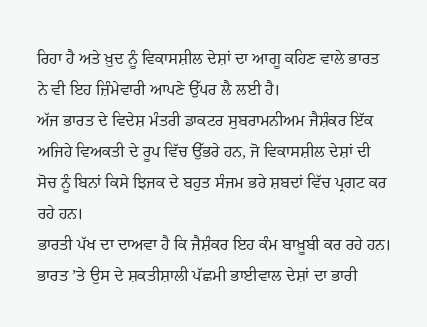ਰਿਹਾ ਹੈ ਅਤੇ ਖ਼ੁਦ ਨੂੰ ਵਿਕਾਸਸ਼ੀਲ ਦੇਸ਼ਾਂ ਦਾ ਆਗੂ ਕਹਿਣ ਵਾਲੇ ਭਾਰਤ ਨੇ ਵੀ ਇਹ ਜ਼ਿੰਮੇਵਾਰੀ ਆਪਣੇ ਉੱਪਰ ਲੈ ਲਈ ਹੈ।
ਅੱਜ ਭਾਰਤ ਦੇ ਵਿਦੇਸ਼ ਮੰਤਰੀ ਡਾਕਟਰ ਸੁਬਰਾਮਨੀਅਮ ਜੈਸ਼ੰਕਰ ਇੱਕ ਅਜਿਹੇ ਵਿਅਕਤੀ ਦੇ ਰੂਪ ਵਿੱਚ ਉੱਭਰੇ ਹਨ, ਜੋ ਵਿਕਾਸਸ਼ੀਲ ਦੇਸ਼ਾਂ ਦੀ ਸੋਚ ਨੂੰ ਬਿਨਾਂ ਕਿਸੇ ਝਿਜਕ ਦੇ ਬਹੁਤ ਸੰਜਮ ਭਰੇ ਸ਼ਬਦਾਂ ਵਿੱਚ ਪ੍ਰਗਟ ਕਰ ਰਹੇ ਹਨ।
ਭਾਰਤੀ ਪੱਖ ਦਾ ਦਾਅਵਾ ਹੈ ਕਿ ਜੈਸ਼ੰਕਰ ਇਹ ਕੰਮ ਬਾਖ਼ੂਬੀ ਕਰ ਰਹੇ ਹਨ। ਭਾਰਤ ’ਤੇ ਉਸ ਦੇ ਸ਼ਕਤੀਸ਼ਾਲੀ ਪੱਛਮੀ ਭਾਈਵਾਲ ਦੇਸ਼ਾਂ ਦਾ ਭਾਰੀ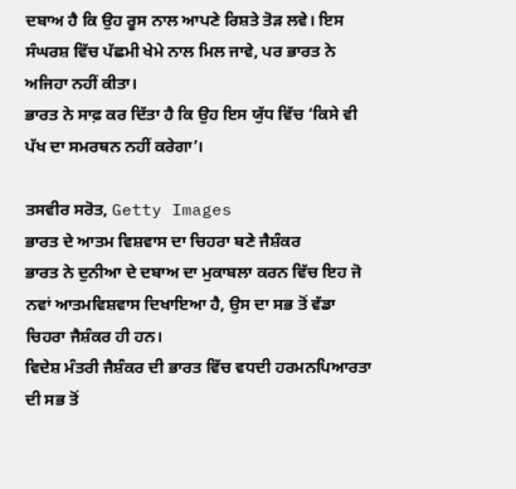ਦਬਾਅ ਹੈ ਕਿ ਉਹ ਰੂਸ ਨਾਲ ਆਪਣੇ ਰਿਸ਼ਤੇ ਤੋੜ ਲਵੇ। ਇਸ ਸੰਘਰਸ਼ ਵਿੱਚ ਪੱਛਮੀ ਖੇਮੇ ਨਾਲ ਮਿਲ ਜਾਵੇ, ਪਰ ਭਾਰਤ ਨੇ ਅਜਿਹਾ ਨਹੀਂ ਕੀਤਾ।
ਭਾਰਤ ਨੇ ਸਾਫ਼ ਕਰ ਦਿੱਤਾ ਹੈ ਕਿ ਉਹ ਇਸ ਯੁੱਧ ਵਿੱਚ ‘ਕਿਸੇ ਵੀ ਪੱਖ ਦਾ ਸਮਰਥਨ ਨਹੀਂ ਕਰੇਗਾ’।

ਤਸਵੀਰ ਸਰੋਤ, Getty Images
ਭਾਰਤ ਦੇ ਆਤਮ ਵਿਸ਼ਵਾਸ ਦਾ ਚਿਹਰਾ ਬਣੇ ਜੈਸ਼ੰਕਰ
ਭਾਰਤ ਨੇ ਦੁਨੀਆ ਦੇ ਦਬਾਅ ਦਾ ਮੁਕਾਬਲਾ ਕਰਨ ਵਿੱਚ ਇਹ ਜੋ ਨਵਾਂ ਆਤਮਵਿਸ਼ਵਾਸ ਦਿਖਾਇਆ ਹੈ, ਉਸ ਦਾ ਸਭ ਤੋਂ ਵੱਡਾ ਚਿਹਰਾ ਜੈਸ਼ੰਕਰ ਹੀ ਹਨ।
ਵਿਦੇਸ਼ ਮੰਤਰੀ ਜੈਸ਼ੰਕਰ ਦੀ ਭਾਰਤ ਵਿੱਚ ਵਧਦੀ ਹਰਮਨਪਿਆਰਤਾ ਦੀ ਸਭ ਤੋਂ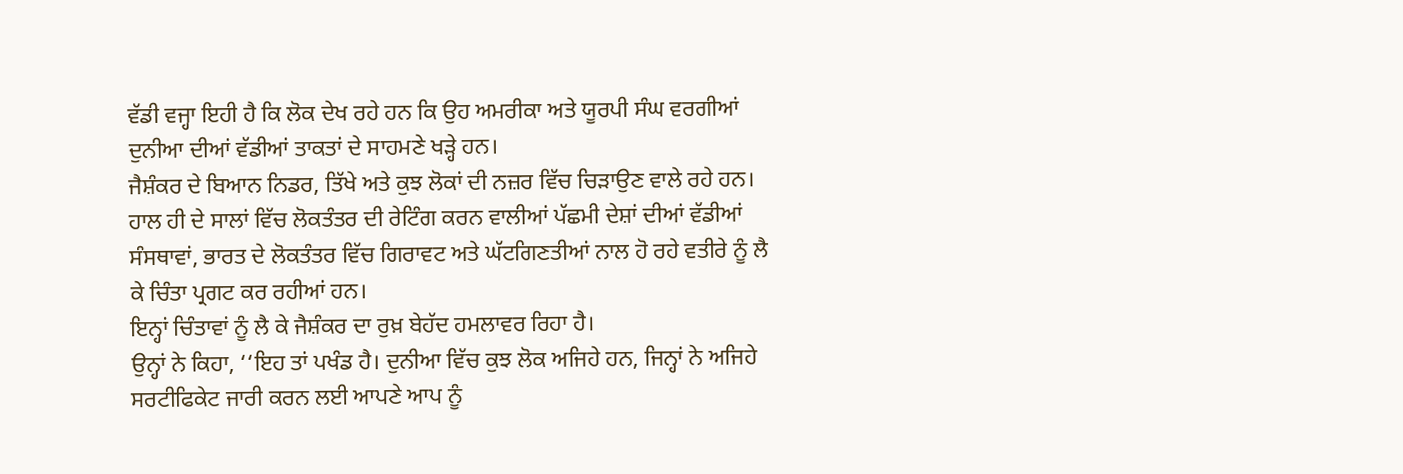ਵੱਡੀ ਵਜ੍ਹਾ ਇਹੀ ਹੈ ਕਿ ਲੋਕ ਦੇਖ ਰਹੇ ਹਨ ਕਿ ਉਹ ਅਮਰੀਕਾ ਅਤੇ ਯੂਰਪੀ ਸੰਘ ਵਰਗੀਆਂ ਦੁਨੀਆ ਦੀਆਂ ਵੱਡੀਆਂ ਤਾਕਤਾਂ ਦੇ ਸਾਹਮਣੇ ਖੜ੍ਹੇ ਹਨ।
ਜੈਸ਼ੰਕਰ ਦੇ ਬਿਆਨ ਨਿਡਰ, ਤਿੱਖੇ ਅਤੇ ਕੁਝ ਲੋਕਾਂ ਦੀ ਨਜ਼ਰ ਵਿੱਚ ਚਿੜਾਉਣ ਵਾਲੇ ਰਹੇ ਹਨ।
ਹਾਲ ਹੀ ਦੇ ਸਾਲਾਂ ਵਿੱਚ ਲੋਕਤੰਤਰ ਦੀ ਰੇਟਿੰਗ ਕਰਨ ਵਾਲੀਆਂ ਪੱਛਮੀ ਦੇਸ਼ਾਂ ਦੀਆਂ ਵੱਡੀਆਂ ਸੰਸਥਾਵਾਂ, ਭਾਰਤ ਦੇ ਲੋਕਤੰਤਰ ਵਿੱਚ ਗਿਰਾਵਟ ਅਤੇ ਘੱਟਗਿਣਤੀਆਂ ਨਾਲ ਹੋ ਰਹੇ ਵਤੀਰੇ ਨੂੰ ਲੈ ਕੇ ਚਿੰਤਾ ਪ੍ਰਗਟ ਕਰ ਰਹੀਆਂ ਹਨ।
ਇਨ੍ਹਾਂ ਚਿੰਤਾਵਾਂ ਨੂੰ ਲੈ ਕੇ ਜੈਸ਼ੰਕਰ ਦਾ ਰੁਖ਼ ਬੇਹੱਦ ਹਮਲਾਵਰ ਰਿਹਾ ਹੈ।
ਉਨ੍ਹਾਂ ਨੇ ਕਿਹਾ, ‘‘ਇਹ ਤਾਂ ਪਖੰਡ ਹੈ। ਦੁਨੀਆ ਵਿੱਚ ਕੁਝ ਲੋਕ ਅਜਿਹੇ ਹਨ, ਜਿਨ੍ਹਾਂ ਨੇ ਅਜਿਹੇ ਸਰਟੀਫਿਕੇਟ ਜਾਰੀ ਕਰਨ ਲਈ ਆਪਣੇ ਆਪ ਨੂੰ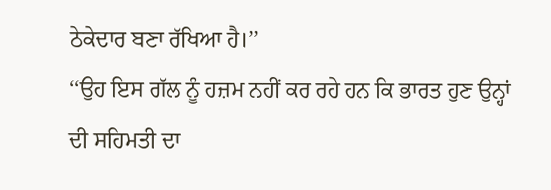ਠੇਕੇਦਾਰ ਬਣਾ ਰੱਖਿਆ ਹੈ।’’
‘‘ਉਹ ਇਸ ਗੱਲ ਨੂੰ ਹਜ਼ਮ ਨਹੀਂ ਕਰ ਰਹੇ ਹਨ ਕਿ ਭਾਰਤ ਹੁਣ ਉਨ੍ਹਾਂ ਦੀ ਸਹਿਮਤੀ ਦਾ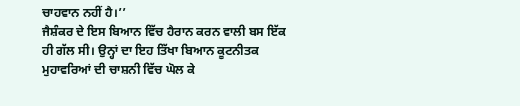ਚਾਹਵਾਨ ਨਹੀਂ ਹੈ।’’
ਜੈਸ਼ੰਕਰ ਦੇ ਇਸ ਬਿਆਨ ਵਿੱਚ ਹੈਰਾਨ ਕਰਨ ਵਾਲੀ ਬਸ ਇੱਕ ਹੀ ਗੱਲ ਸੀ। ਉਨ੍ਹਾਂ ਦਾ ਇਹ ਤਿੱਖਾ ਬਿਆਨ ਕੂਟਨੀਤਕ ਮੁਹਾਵਰਿਆਂ ਦੀ ਚਾਸ਼ਨੀ ਵਿੱਚ ਘੋਲ ਕੇ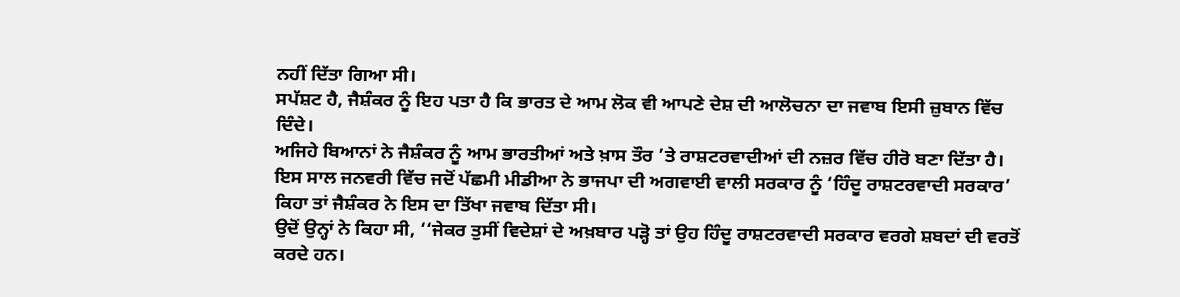ਨਹੀਂ ਦਿੱਤਾ ਗਿਆ ਸੀ।
ਸਪੱਸ਼ਟ ਹੈ, ਜੈਸ਼ੰਕਰ ਨੂੰ ਇਹ ਪਤਾ ਹੈ ਕਿ ਭਾਰਤ ਦੇ ਆਮ ਲੋਕ ਵੀ ਆਪਣੇ ਦੇਸ਼ ਦੀ ਆਲੋਚਨਾ ਦਾ ਜਵਾਬ ਇਸੀ ਜ਼ੁਬਾਨ ਵਿੱਚ ਦਿੰਦੇ।
ਅਜਿਹੇ ਬਿਆਨਾਂ ਨੇ ਜੈਸ਼ੰਕਰ ਨੂੰ ਆਮ ਭਾਰਤੀਆਂ ਅਤੇ ਖ਼ਾਸ ਤੌਰ ’ਤੇ ਰਾਸ਼ਟਰਵਾਦੀਆਂ ਦੀ ਨਜ਼ਰ ਵਿੱਚ ਹੀਰੋ ਬਣਾ ਦਿੱਤਾ ਹੈ।
ਇਸ ਸਾਲ ਜਨਵਰੀ ਵਿੱਚ ਜਦੋਂ ਪੱਛਮੀ ਮੀਡੀਆ ਨੇ ਭਾਜਪਾ ਦੀ ਅਗਵਾਈ ਵਾਲੀ ਸਰਕਾਰ ਨੂੰ ‘ਹਿੰਦੂ ਰਾਸ਼ਟਰਵਾਦੀ ਸਰਕਾਰ’ ਕਿਹਾ ਤਾਂ ਜੈਸ਼ੰਕਰ ਨੇ ਇਸ ਦਾ ਤਿੱਖਾ ਜਵਾਬ ਦਿੱਤਾ ਸੀ।
ਉਦੋਂ ਉਨ੍ਹਾਂ ਨੇ ਕਿਹਾ ਸੀ, ‘‘ਜੇਕਰ ਤੁਸੀਂ ਵਿਦੇਸ਼ਾਂ ਦੇ ਅਖ਼ਬਾਰ ਪੜ੍ਹੋ ਤਾਂ ਉਹ ਹਿੰਦੂ ਰਾਸ਼ਟਰਵਾਦੀ ਸਰਕਾਰ ਵਰਗੇ ਸ਼ਬਦਾਂ ਦੀ ਵਰਤੋਂ ਕਰਦੇ ਹਨ।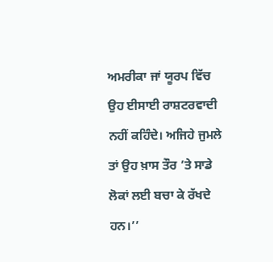ਅਮਰੀਕਾ ਜਾਂ ਯੂਰਪ ਵਿੱਚ ਉਹ ਈਸਾਈ ਰਾਸ਼ਟਰਵਾਦੀ ਨਹੀਂ ਕਹਿੰਦੇ। ਅਜਿਹੇ ਜੁਮਲੇ ਤਾਂ ਉਹ ਖ਼ਾਸ ਤੌਰ ’ਤੇ ਸਾਡੇ ਲੋਕਾਂ ਲਈ ਬਚਾ ਕੇ ਰੱਖਦੇ ਹਨ।’’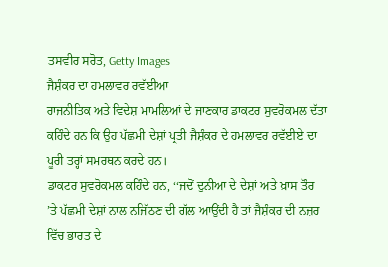ਤਸਵੀਰ ਸਰੋਤ, Getty Images
ਜੈਸ਼ੰਕਰ ਦਾ ਹਮਲਾਵਰ ਰਵੱਈਆ
ਰਾਜਨੀਤਿਕ ਅਤੇ ਵਿਦੇਸ਼ ਮਾਮਲਿਆਂ ਦੇ ਜਾਣਕਾਰ ਡਾਕਟਰ ਸੁਵਰੋਕਮਲ ਦੱਤਾ ਕਹਿੰਦੇ ਹਨ ਕਿ ਉਹ ਪੱਛਮੀ ਦੇਸ਼ਾਂ ਪ੍ਰਤੀ ਜੈਸ਼ੰਕਰ ਦੇ ਹਮਲਾਵਰ ਰਵੱਈਏ ਦਾ ਪੂਰੀ ਤਰ੍ਹਾਂ ਸਮਰਥਨ ਕਰਦੇ ਹਨ।
ਡਾਕਟਰ ਸੁਵਰੋਕਮਲ ਕਹਿੰਦੇ ਹਨ, ‘‘ਜਦੋਂ ਦੁਨੀਆ ਦੇ ਦੇਸ਼ਾਂ ਅਤੇ ਖ਼ਾਸ ਤੌਰ ’ਤੇ ਪੱਛਮੀ ਦੇਸ਼ਾਂ ਨਾਲ ਨਜਿੱਠਣ ਦੀ ਗੱਲ ਆਉਂਦੀ ਹੈ ਤਾਂ ਜੈਸ਼ੰਕਰ ਦੀ ਨਜ਼ਰ ਵਿੱਚ ਭਾਰਤ ਦੇ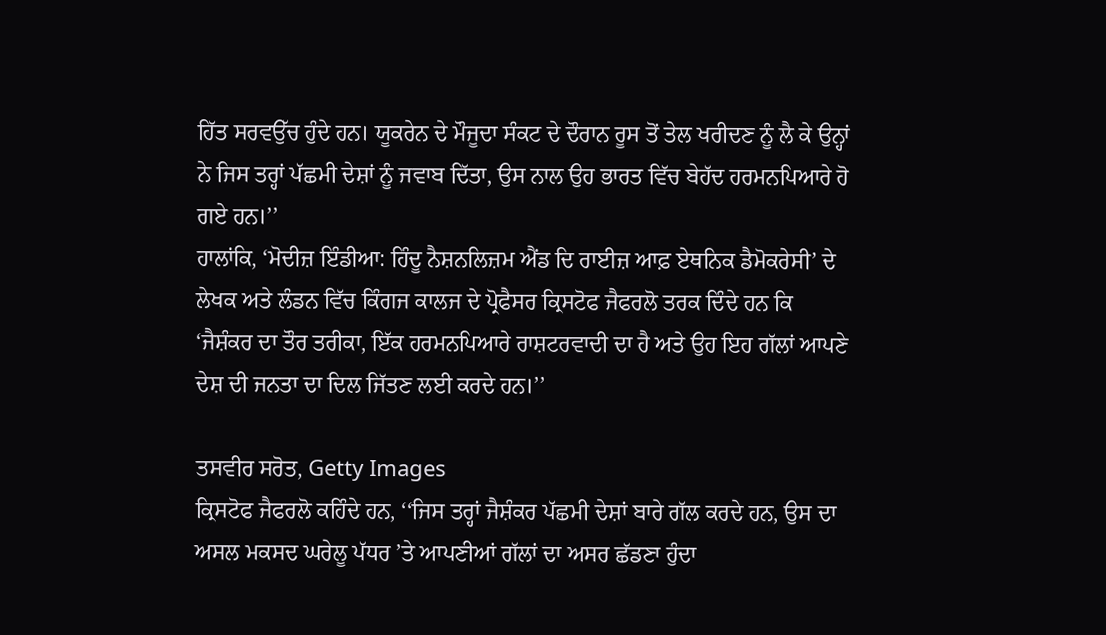ਹਿੱਤ ਸਰਵਉੱਚ ਹੁੰਦੇ ਹਨ। ਯੂਕਰੇਨ ਦੇ ਮੌਜੂਦਾ ਸੰਕਟ ਦੇ ਦੌਰਾਨ ਰੂਸ ਤੋਂ ਤੇਲ ਖਰੀਦਣ ਨੂੰ ਲੈ ਕੇ ਉਨ੍ਹਾਂ ਨੇ ਜਿਸ ਤਰ੍ਹਾਂ ਪੱਛਮੀ ਦੇਸ਼ਾਂ ਨੂੰ ਜਵਾਬ ਦਿੱਤਾ, ਉਸ ਨਾਲ ਉਹ ਭਾਰਤ ਵਿੱਚ ਬੇਹੱਦ ਹਰਮਨਪਿਆਰੇ ਹੋ ਗਏ ਹਨ।’’
ਹਾਲਾਂਕਿ, ‘ਮੋਦੀਜ਼ ਇੰਡੀਆ: ਹਿੰਦੂ ਨੈਸ਼ਨਲਿਜ਼ਮ ਐਂਡ ਦਿ ਰਾਈਜ਼ ਆਫ਼ ਏਥਨਿਕ ਡੈਮੋਕਰੇਸੀ’ ਦੇ ਲੇਖਕ ਅਤੇ ਲੰਡਨ ਵਿੱਚ ਕਿੰਗਜ ਕਾਲਜ ਦੇ ਪ੍ਰੋਫੈਸਰ ਕ੍ਰਿਸਟੋਫ ਜੈਫਰਲੋ ਤਰਕ ਦਿੰਦੇ ਹਨ ਕਿ ‘ਜੈਸ਼ੰਕਰ ਦਾ ਤੌਰ ਤਰੀਕਾ, ਇੱਕ ਹਰਮਨਪਿਆਰੇ ਰਾਸ਼ਟਰਵਾਦੀ ਦਾ ਹੈ ਅਤੇ ਉਹ ਇਹ ਗੱਲਾਂ ਆਪਣੇ ਦੇਸ਼ ਦੀ ਜਨਤਾ ਦਾ ਦਿਲ ਜਿੱਤਣ ਲਈ ਕਰਦੇ ਹਨ।’’

ਤਸਵੀਰ ਸਰੋਤ, Getty Images
ਕ੍ਰਿਸਟੋਫ ਜੈਫਰਲੋ ਕਹਿੰਦੇ ਹਨ, ‘‘ਜਿਸ ਤਰ੍ਹਾਂ ਜੈਸ਼ੰਕਰ ਪੱਛਮੀ ਦੇਸ਼ਾਂ ਬਾਰੇ ਗੱਲ ਕਰਦੇ ਹਨ, ਉਸ ਦਾ ਅਸਲ ਮਕਸਦ ਘਰੇਲੂ ਪੱਧਰ ’ਤੇ ਆਪਣੀਆਂ ਗੱਲਾਂ ਦਾ ਅਸਰ ਛੱਡਣਾ ਹੁੰਦਾ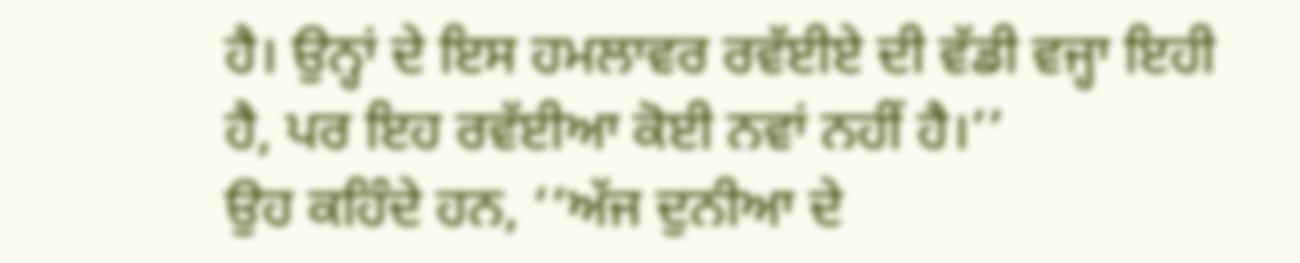ਹੈ। ਉਨ੍ਹਾਂ ਦੇ ਇਸ ਹਮਲਾਵਰ ਰਵੱਈਏ ਦੀ ਵੱਡੀ ਵਜ੍ਹਾ ਇਹੀ ਹੈ, ਪਰ ਇਹ ਰਵੱਈਆ ਕੋਈ ਨਵਾਂ ਨਹੀਂ ਹੈ।’’
ਉਹ ਕਹਿੰਦੇ ਹਨ, ‘‘ਅੱਜ ਦੁਨੀਆ ਦੇ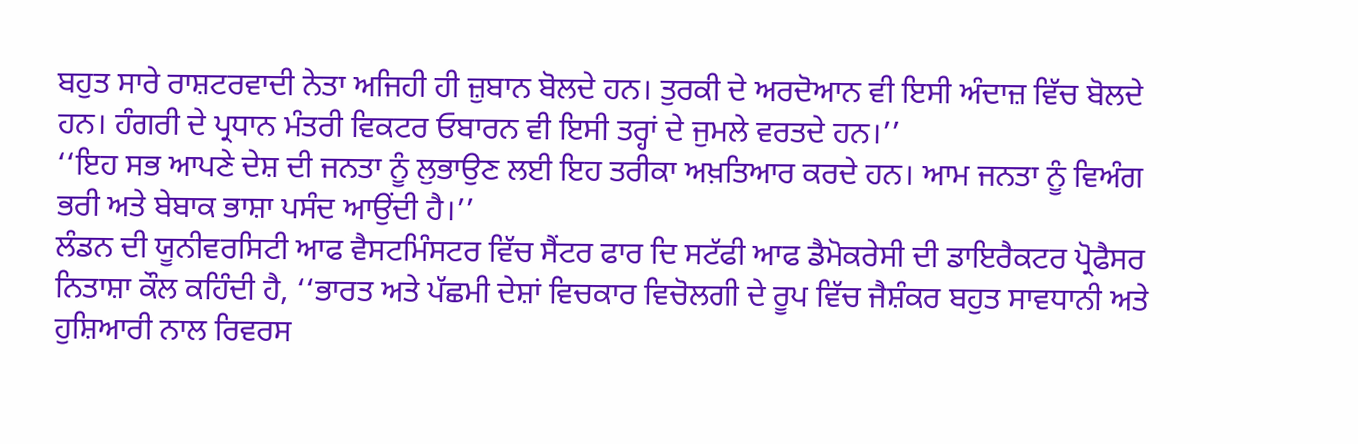ਬਹੁਤ ਸਾਰੇ ਰਾਸ਼ਟਰਵਾਦੀ ਨੇਤਾ ਅਜਿਹੀ ਹੀ ਜ਼ੁਬਾਨ ਬੋਲਦੇ ਹਨ। ਤੁਰਕੀ ਦੇ ਅਰਦੋਆਨ ਵੀ ਇਸੀ ਅੰਦਾਜ਼ ਵਿੱਚ ਬੋਲਦੇ ਹਨ। ਹੰਗਰੀ ਦੇ ਪ੍ਰਧਾਨ ਮੰਤਰੀ ਵਿਕਟਰ ਓਬਾਰਨ ਵੀ ਇਸੀ ਤਰ੍ਹਾਂ ਦੇ ਜੁਮਲੇ ਵਰਤਦੇ ਹਨ।’’
‘‘ਇਹ ਸਭ ਆਪਣੇ ਦੇਸ਼ ਦੀ ਜਨਤਾ ਨੂੰ ਲੁਭਾਉਣ ਲਈ ਇਹ ਤਰੀਕਾ ਅਖ਼ਤਿਆਰ ਕਰਦੇ ਹਨ। ਆਮ ਜਨਤਾ ਨੂੰ ਵਿਅੰਗ ਭਰੀ ਅਤੇ ਬੇਬਾਕ ਭਾਸ਼ਾ ਪਸੰਦ ਆਉਂਦੀ ਹੈ।’’
ਲੰਡਨ ਦੀ ਯੂਨੀਵਰਸਿਟੀ ਆਫ ਵੈਸਟਮਿੰਸਟਰ ਵਿੱਚ ਸੈਂਟਰ ਫਾਰ ਦਿ ਸਟੱਫੀ ਆਫ ਡੈਮੋਕਰੇਸੀ ਦੀ ਡਾਇਰੈਕਟਰ ਪ੍ਰੋਫੈਸਰ ਨਿਤਾਸ਼ਾ ਕੌਲ ਕਹਿੰਦੀ ਹੈ, ‘‘ਭਾਰਤ ਅਤੇ ਪੱਛਮੀ ਦੇਸ਼ਾਂ ਵਿਚਕਾਰ ਵਿਚੋਲਗੀ ਦੇ ਰੂਪ ਵਿੱਚ ਜੈਸ਼ੰਕਰ ਬਹੁਤ ਸਾਵਧਾਨੀ ਅਤੇ ਹੁਸ਼ਿਆਰੀ ਨਾਲ ਰਿਵਰਸ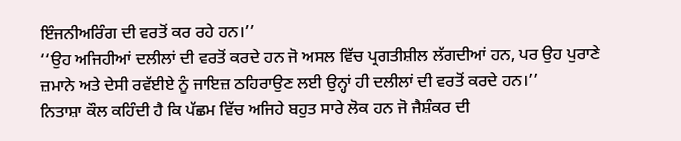ਇੰਜਨੀਅਰਿੰਗ ਦੀ ਵਰਤੋਂ ਕਰ ਰਹੇ ਹਨ।’’
‘‘ਉਹ ਅਜਿਹੀਆਂ ਦਲੀਲਾਂ ਦੀ ਵਰਤੋਂ ਕਰਦੇ ਹਨ ਜੋ ਅਸਲ ਵਿੱਚ ਪ੍ਰਗਤੀਸ਼ੀਲ ਲੱਗਦੀਆਂ ਹਨ, ਪਰ ਉਹ ਪੁਰਾਣੇ ਜ਼ਮਾਨੇ ਅਤੇ ਦੇਸੀ ਰਵੱਈਏ ਨੂੰ ਜਾਇਜ਼ ਠਹਿਰਾਉਣ ਲਈ ਉਨ੍ਹਾਂ ਹੀ ਦਲੀਲਾਂ ਦੀ ਵਰਤੋਂ ਕਰਦੇ ਹਨ।’’
ਨਿਤਾਸ਼ਾ ਕੌਲ ਕਹਿੰਦੀ ਹੈ ਕਿ ਪੱਛਮ ਵਿੱਚ ਅਜਿਹੇ ਬਹੁਤ ਸਾਰੇ ਲੋਕ ਹਨ ਜੋ ਜੈਸ਼ੰਕਰ ਦੀ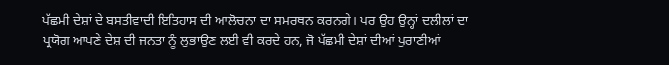ਪੱਛਮੀ ਦੇਸ਼ਾਂ ਦੇ ਬਸਤੀਵਾਦੀ ਇਤਿਹਾਸ ਦੀ ਆਲੋਚਨਾ ਦਾ ਸਮਰਥਨ ਕਰਨਗੇ। ਪਰ ਉਹ ਉਨ੍ਹਾਂ ਦਲੀਲਾਂ ਦਾ ਪ੍ਰਯੋਗ ਆਪਣੇ ਦੇਸ਼ ਦੀ ਜਨਤਾ ਨੂੰ ਲੁਭਾਉਣ ਲਈ ਵੀ ਕਰਦੇ ਹਨ, ਜੋ ਪੱਛਮੀ ਦੇਸ਼ਾਂ ਦੀਆਂ ਪੁਰਾਣੀਆਂ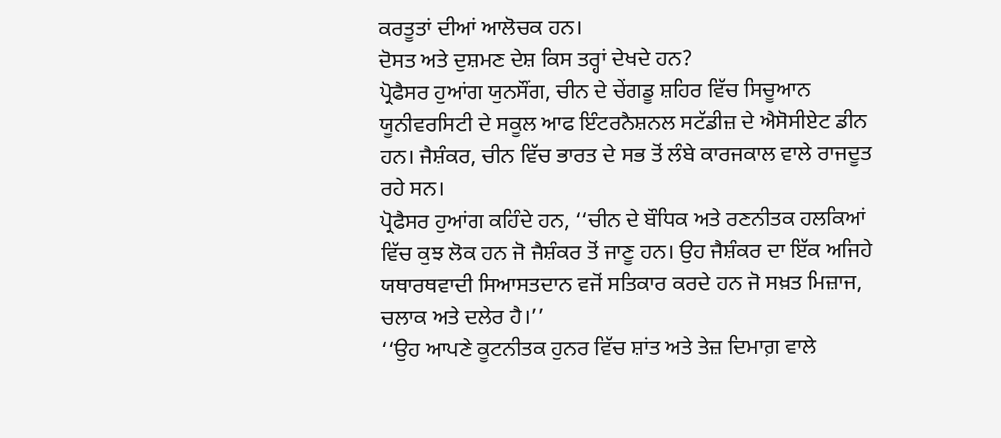ਕਰਤੂਤਾਂ ਦੀਆਂ ਆਲੋਚਕ ਹਨ।
ਦੋਸਤ ਅਤੇ ਦੁਸ਼ਮਣ ਦੇਸ਼ ਕਿਸ ਤਰ੍ਹਾਂ ਦੇਖਦੇ ਹਨ?
ਪ੍ਰੋਫੈਸਰ ਹੁਆਂਗ ਯੁਨਸੌਂਗ, ਚੀਨ ਦੇ ਚੇਂਗਡੂ ਸ਼ਹਿਰ ਵਿੱਚ ਸਿਚੂਆਨ ਯੂਨੀਵਰਸਿਟੀ ਦੇ ਸਕੂਲ ਆਫ ਇੰਟਰਨੈਸ਼ਨਲ ਸਟੱਡੀਜ਼ ਦੇ ਐਸੋਸੀਏਟ ਡੀਨ ਹਨ। ਜੈਸ਼ੰਕਰ, ਚੀਨ ਵਿੱਚ ਭਾਰਤ ਦੇ ਸਭ ਤੋਂ ਲੰਬੇ ਕਾਰਜਕਾਲ ਵਾਲੇ ਰਾਜਦੂਤ ਰਹੇ ਸਨ।
ਪ੍ਰੋਫੈਸਰ ਹੁਆਂਗ ਕਹਿੰਦੇ ਹਨ, ‘‘ਚੀਨ ਦੇ ਬੌਧਿਕ ਅਤੇ ਰਣਨੀਤਕ ਹਲਕਿਆਂ ਵਿੱਚ ਕੁਝ ਲੋਕ ਹਨ ਜੋ ਜੈਸ਼ੰਕਰ ਤੋਂ ਜਾਣੂ ਹਨ। ਉਹ ਜੈਸ਼ੰਕਰ ਦਾ ਇੱਕ ਅਜਿਹੇ ਯਥਾਰਥਵਾਦੀ ਸਿਆਸਤਦਾਨ ਵਜੋਂ ਸਤਿਕਾਰ ਕਰਦੇ ਹਨ ਜੋ ਸਖ਼ਤ ਮਿਜ਼ਾਜ, ਚਲਾਕ ਅਤੇ ਦਲੇਰ ਹੈ।’’
‘‘ਉਹ ਆਪਣੇ ਕੂਟਨੀਤਕ ਹੁਨਰ ਵਿੱਚ ਸ਼ਾਂਤ ਅਤੇ ਤੇਜ਼ ਦਿਮਾਗ਼ ਵਾਲੇ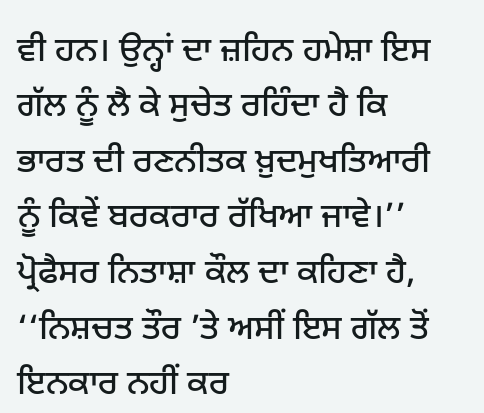ਵੀ ਹਨ। ਉਨ੍ਹਾਂ ਦਾ ਜ਼ਹਿਨ ਹਮੇਸ਼ਾ ਇਸ ਗੱਲ ਨੂੰ ਲੈ ਕੇ ਸੁਚੇਤ ਰਹਿੰਦਾ ਹੈ ਕਿ ਭਾਰਤ ਦੀ ਰਣਨੀਤਕ ਖ਼ੁਦਮੁਖਤਿਆਰੀ ਨੂੰ ਕਿਵੇਂ ਬਰਕਰਾਰ ਰੱਖਿਆ ਜਾਵੇ।’’
ਪ੍ਰੋਫੈਸਰ ਨਿਤਾਸ਼ਾ ਕੌਲ ਦਾ ਕਹਿਣਾ ਹੈ, ‘‘ਨਿਸ਼ਚਤ ਤੌਰ ’ਤੇ ਅਸੀਂ ਇਸ ਗੱਲ ਤੋਂ ਇਨਕਾਰ ਨਹੀਂ ਕਰ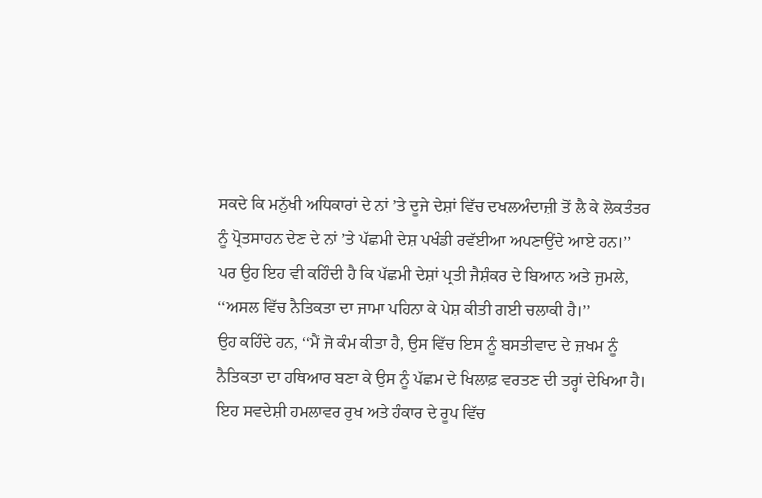ਸਕਦੇ ਕਿ ਮਨੁੱਖੀ ਅਧਿਕਾਰਾਂ ਦੇ ਨਾਂ ’ਤੇ ਦੂਜੇ ਦੇਸ਼ਾਂ ਵਿੱਚ ਦਖਲਅੰਦਾਜ਼ੀ ਤੋਂ ਲੈ ਕੇ ਲੋਕਤੰਤਰ ਨੂੰ ਪ੍ਰੋਤਸਾਹਨ ਦੇਣ ਦੇ ਨਾਂ ’ਤੇ ਪੱਛਮੀ ਦੇਸ਼ ਪਖੰਡੀ ਰਵੱਈਆ ਅਪਣਾਉਂਦੇ ਆਏ ਹਨ।’’
ਪਰ ਉਹ ਇਹ ਵੀ ਕਹਿੰਦੀ ਹੈ ਕਿ ਪੱਛਮੀ ਦੇਸ਼ਾਂ ਪ੍ਰਤੀ ਜੈਸ਼ੰਕਰ ਦੇ ਬਿਆਨ ਅਤੇ ਜੁਮਲੇ, ‘‘ਅਸਲ ਵਿੱਚ ਨੈਤਿਕਤਾ ਦਾ ਜਾਮਾ ਪਹਿਨਾ ਕੇ ਪੇਸ਼ ਕੀਤੀ ਗਈ ਚਲਾਕੀ ਹੈ।’’
ਉਹ ਕਹਿੰਦੇ ਹਨ, ‘‘ਮੈਂ ਜੋ ਕੰਮ ਕੀਤਾ ਹੈ, ਉਸ ਵਿੱਚ ਇਸ ਨੂੰ ਬਸਤੀਵਾਦ ਦੇ ਜ਼ਖਮ ਨੂੰ ਨੈਤਿਕਤਾ ਦਾ ਹਥਿਆਰ ਬਣਾ ਕੇ ਉਸ ਨੂੰ ਪੱਛਮ ਦੇ ਖਿਲਾਫ਼ ਵਰਤਣ ਦੀ ਤਰ੍ਹਾਂ ਦੇਖਿਆ ਹੈ। ਇਹ ਸਵਦੇਸ਼ੀ ਹਮਲਾਵਰ ਰੁਖ ਅਤੇ ਹੰਕਾਰ ਦੇ ਰੂਪ ਵਿੱਚ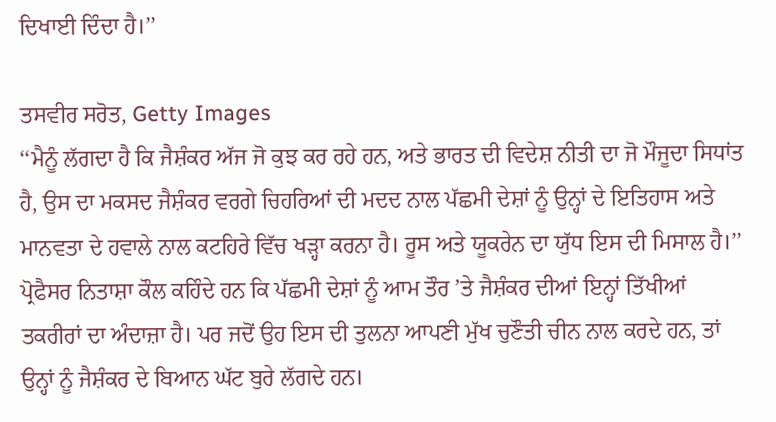ਦਿਖਾਈ ਦਿੰਦਾ ਹੈ।’’

ਤਸਵੀਰ ਸਰੋਤ, Getty Images
‘‘ਮੈਨੂੰ ਲੱਗਦਾ ਹੈ ਕਿ ਜੈਸ਼ੰਕਰ ਅੱਜ ਜੋ ਕੁਝ ਕਰ ਰਹੇ ਹਨ, ਅਤੇ ਭਾਰਤ ਦੀ ਵਿਦੇਸ਼ ਨੀਤੀ ਦਾ ਜੋ ਮੌਜੂਦਾ ਸਿਧਾਂਤ ਹੈ, ਉਸ ਦਾ ਮਕਸਦ ਜੈਸ਼ੰਕਰ ਵਰਗੇ ਚਿਹਰਿਆਂ ਦੀ ਮਦਦ ਨਾਲ ਪੱਛਮੀ ਦੇਸ਼ਾਂ ਨੂੰ ਉਨ੍ਹਾਂ ਦੇ ਇਤਿਹਾਸ ਅਤੇ ਮਾਨਵਤਾ ਦੇ ਹਵਾਲੇ ਨਾਲ ਕਟਹਿਰੇ ਵਿੱਚ ਖੜ੍ਹਾ ਕਰਨਾ ਹੈ। ਰੂਸ ਅਤੇ ਯੂਕਰੇਨ ਦਾ ਯੁੱਧ ਇਸ ਦੀ ਮਿਸਾਲ ਹੈ।’’
ਪ੍ਰੋਫੈਸਰ ਨਿਤਾਸ਼ਾ ਕੌਲ ਕਹਿੰਦੇ ਹਨ ਕਿ ਪੱਛਮੀ ਦੇਸ਼ਾਂ ਨੂੰ ਆਮ ਤੌਰ ’ਤੇ ਜੈਸ਼ੰਕਰ ਦੀਆਂ ਇਨ੍ਹਾਂ ਤਿੱਖੀਆਂ ਤਕਰੀਰਾਂ ਦਾ ਅੰਦਾਜ਼ਾ ਹੈ। ਪਰ ਜਦੋਂ ਉਹ ਇਸ ਦੀ ਤੁਲਨਾ ਆਪਣੀ ਮੁੱਖ ਚੁਣੌਤੀ ਚੀਨ ਨਾਲ ਕਰਦੇ ਹਨ, ਤਾਂ ਉਨ੍ਹਾਂ ਨੂੰ ਜੈਸ਼ੰਕਰ ਦੇ ਬਿਆਨ ਘੱਟ ਬੁਰੇ ਲੱਗਦੇ ਹਨ।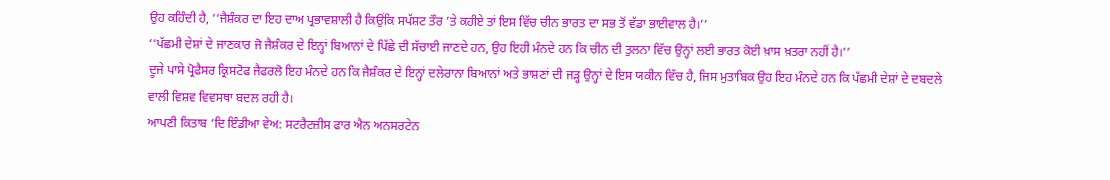ਉਹ ਕਹਿੰਦੀ ਹੈ, ‘‘ਜੈਸ਼ੰਕਰ ਦਾ ਇਹ ਦਾਅ ਪ੍ਰਭਾਵਸ਼ਾਲੀ ਹੈ ਕਿਉਂਕਿ ਸਪੱਸ਼ਟ ਤੌਰ ’ਤੇ ਕਹੀਏ ਤਾਂ ਇਸ ਵਿੱਚ ਚੀਨ ਭਾਰਤ ਦਾ ਸਭ ਤੋਂ ਵੱਡਾ ਭਾਈਵਾਲ ਹੈ।’’
‘‘ਪੱਛਮੀ ਦੇਸ਼ਾਂ ਦੇ ਜਾਣਕਾਰ ਜੋ ਜੈਸ਼ੰਕਰ ਦੇ ਇਨ੍ਹਾਂ ਬਿਆਨਾਂ ਦੇ ਪਿੱਛੇ ਦੀ ਸੱਚਾਈ ਜਾਣਦੇ ਹਨ, ਉਹ ਇਹੀ ਮੰਨਦੇ ਹਨ ਕਿ ਚੀਨ ਦੀ ਤੁਲਨਾ ਵਿੱਚ ਉਨ੍ਹਾਂ ਲਈ ਭਾਰਤ ਕੋਈ ਖ਼ਾਸ ਖ਼ਤਰਾ ਨਹੀਂ ਹੈ।’’
ਦੂਜੇ ਪਾਸੇ ਪ੍ਰੋਫੈਸਰ ਕ੍ਰਿਸਟੋਫ ਜੈਫਰਲੋ ਇਹ ਮੰਨਦੇ ਹਨ ਕਿ ਜੈਸ਼ੰਕਰ ਦੇ ਇਨ੍ਹਾਂ ਦਲੇਰਾਨਾ ਬਿਆਨਾਂ ਅਤੇ ਭਾਸ਼ਣਾਂ ਦੀ ਜੜ੍ਹ ਉਨ੍ਹਾਂ ਦੇ ਇਸ ਯਕੀਨ ਵਿੱਚ ਹੈ, ਜਿਸ ਮੁਤਾਬਿਕ ਉਹ ਇਹ ਮੰਨਦੇ ਹਨ ਕਿ ਪੱਛਮੀ ਦੇਸ਼ਾਂ ਦੇ ਦਬਦਲੇ ਵਾਲੀ ਵਿਸ਼ਵ ਵਿਵਸਥਾ ਬਦਲ ਰਹੀ ਹੈ।
ਆਪਣੀ ਕਿਤਾਬ ‘ਦਿ ਇੰਡੀਆ ਵੇਅ: ਸਟਰੈਟਜ਼ੀਸ ਫਾਰ ਐਨ ਅਨਸਰਟੇਨ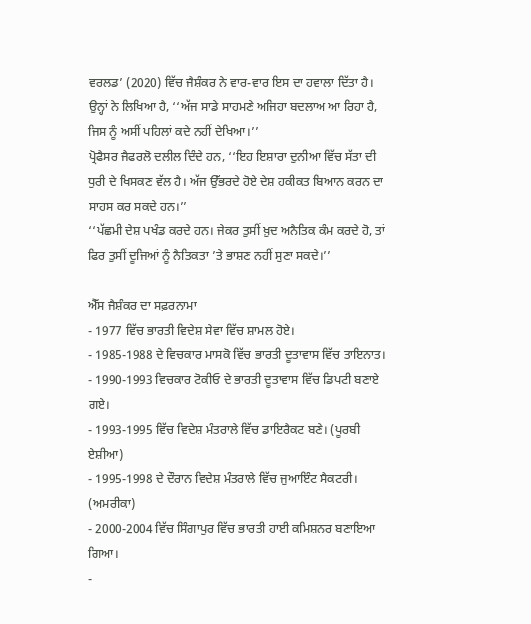ਵਰਲਡ’ (2020) ਵਿੱਚ ਜੈਸ਼ੰਕਰ ਨੇ ਵਾਰ-ਵਾਰ ਇਸ ਦਾ ਹਵਾਲਾ ਦਿੱਤਾ ਹੈ।
ਉਨ੍ਹਾਂ ਨੇ ਲਿਖਿਆ ਹੈ, ‘‘ਅੱਜ ਸਾਡੇ ਸਾਹਮਣੇ ਅਜਿਹਾ ਬਦਲਾਅ ਆ ਰਿਹਾ ਹੈ, ਜਿਸ ਨੂੰ ਅਸੀਂ ਪਹਿਲਾਂ ਕਦੇ ਨਹੀਂ ਦੇਖਿਆ।’’
ਪ੍ਰੋਫੈਸਰ ਜੈਫਰਲੋ ਦਲੀਲ ਦਿੰਦੇ ਹਨ, ‘‘ਇਹ ਇਸ਼ਾਰਾ ਦੁਨੀਆ ਵਿੱਚ ਸੱਤਾ ਦੀ ਧੁਰੀ ਦੇ ਖਿਸਕਣ ਵੱਲ ਹੈ। ਅੱਜ ਉੱਭਰਦੇ ਹੋਏ ਦੇਸ਼ ਹਕੀਕਤ ਬਿਆਨ ਕਰਨ ਦਾ ਸਾਹਸ ਕਰ ਸਕਦੇ ਹਨ।’’
‘‘ਪੱਛਮੀ ਦੇਸ਼ ਪਖੰਡ ਕਰਦੇ ਹਨ। ਜੇਕਰ ਤੁਸੀਂ ਖ਼ੁਦ ਅਨੈਤਿਕ ਕੰਮ ਕਰਦੇ ਹੋ, ਤਾਂ ਫਿਰ ਤੁਸੀਂ ਦੂਜਿਆਂ ਨੂੰ ਨੈਤਿਕਤਾ ’ਤੇ ਭਾਸ਼ਣ ਨਹੀਂ ਸੁਣਾ ਸਕਦੇ।’’

ਐੱਸ ਜੈਸ਼ੰਕਰ ਦਾ ਸਫ਼ਰਨਾਮਾ
- 1977 ਵਿੱਚ ਭਾਰਤੀ ਵਿਦੇਸ਼ ਸੇਵਾ ਵਿੱਚ ਸ਼ਾਮਲ ਹੋਏ।
- 1985-1988 ਦੇ ਵਿਚਕਾਰ ਮਾਸਕੋ ਵਿੱਚ ਭਾਰਤੀ ਦੂਤਾਵਾਸ ਵਿੱਚ ਤਾਇਨਾਤ।
- 1990-1993 ਵਿਚਕਾਰ ਟੋਕੀਓ ਦੇ ਭਾਰਤੀ ਦੂਤਾਵਾਸ ਵਿੱਚ ਡਿਪਟੀ ਬਣਾਏ ਗਏ।
- 1993-1995 ਵਿੱਚ ਵਿਦੇਸ਼ ਮੰਤਰਾਲੇ ਵਿੱਚ ਡਾਇਰੈਕਟ ਬਣੇ। (ਪੂਰਬੀ ਏਸ਼ੀਆ)
- 1995-1998 ਦੇ ਦੌਰਾਨ ਵਿਦੇਸ਼ ਮੰਤਰਾਲੇ ਵਿੱਚ ਜੁਆਇੰਟ ਸੈਕਟਰੀ। (ਅਮਰੀਕਾ)
- 2000-2004 ਵਿੱਚ ਸਿੰਗਾਪੁਰ ਵਿੱਚ ਭਾਰਤੀ ਹਾਈ ਕਮਿਸ਼ਨਰ ਬਣਾਇਆ ਗਿਆ।
-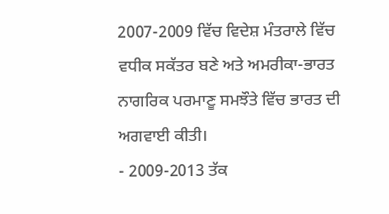2007-2009 ਵਿੱਚ ਵਿਦੇਸ਼ ਮੰਤਰਾਲੇ ਵਿੱਚ ਵਧੀਕ ਸਕੱਤਰ ਬਣੇ ਅਤੇ ਅਮਰੀਕਾ-ਭਾਰਤ ਨਾਗਰਿਕ ਪਰਮਾਣੂ ਸਮਝੌਤੇ ਵਿੱਚ ਭਾਰਤ ਦੀ ਅਗਵਾਈ ਕੀਤੀ।
- 2009-2013 ਤੱਕ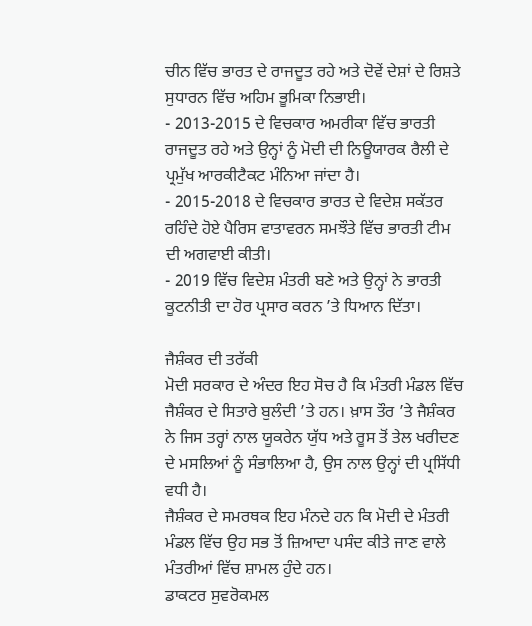ਚੀਨ ਵਿੱਚ ਭਾਰਤ ਦੇ ਰਾਜਦੂਤ ਰਹੇ ਅਤੇ ਦੋਵੇਂ ਦੇਸ਼ਾਂ ਦੇ ਰਿਸ਼ਤੇ ਸੁਧਾਰਨ ਵਿੱਚ ਅਹਿਮ ਭੂਮਿਕਾ ਨਿਭਾਈ।
- 2013-2015 ਦੇ ਵਿਚਕਾਰ ਅਮਰੀਕਾ ਵਿੱਚ ਭਾਰਤੀ ਰਾਜਦੂਤ ਰਹੇ ਅਤੇ ਉਨ੍ਹਾਂ ਨੂੰ ਮੋਦੀ ਦੀ ਨਿਊਯਾਰਕ ਰੈਲੀ ਦੇ ਪ੍ਰਮੁੱਖ ਆਰਕੀਟੈਕਟ ਮੰਨਿਆ ਜਾਂਦਾ ਹੈ।
- 2015-2018 ਦੇ ਵਿਚਕਾਰ ਭਾਰਤ ਦੇ ਵਿਦੇਸ਼ ਸਕੱਤਰ ਰਹਿੰਦੇ ਹੋਏ ਪੈਰਿਸ ਵਾਤਾਵਰਨ ਸਮਝੌਤੇ ਵਿੱਚ ਭਾਰਤੀ ਟੀਮ ਦੀ ਅਗਵਾਈ ਕੀਤੀ।
- 2019 ਵਿੱਚ ਵਿਦੇਸ਼ ਮੰਤਰੀ ਬਣੇ ਅਤੇ ਉਨ੍ਹਾਂ ਨੇ ਭਾਰਤੀ ਕੂਟਨੀਤੀ ਦਾ ਹੋਰ ਪ੍ਰਸਾਰ ਕਰਨ ’ਤੇ ਧਿਆਨ ਦਿੱਤਾ।

ਜੈਸ਼ੰਕਰ ਦੀ ਤਰੱਕੀ
ਮੋਦੀ ਸਰਕਾਰ ਦੇ ਅੰਦਰ ਇਹ ਸੋਚ ਹੈ ਕਿ ਮੰਤਰੀ ਮੰਡਲ ਵਿੱਚ ਜੈਸ਼ੰਕਰ ਦੇ ਸਿਤਾਰੇ ਬੁਲੰਦੀ ’ਤੇ ਹਨ। ਖ਼ਾਸ ਤੌਰ ’ਤੇ ਜੈਸ਼ੰਕਰ ਨੇ ਜਿਸ ਤਰ੍ਹਾਂ ਨਾਲ ਯੂਕਰੇਨ ਯੁੱਧ ਅਤੇ ਰੂਸ ਤੋਂ ਤੇਲ ਖਰੀਦਣ ਦੇ ਮਸਲਿਆਂ ਨੂੰ ਸੰਭਾਲਿਆ ਹੈ, ਉਸ ਨਾਲ ਉਨ੍ਹਾਂ ਦੀ ਪ੍ਰਸਿੱਧੀ ਵਧੀ ਹੈ।
ਜੈਸ਼ੰਕਰ ਦੇ ਸਮਰਥਕ ਇਹ ਮੰਨਦੇ ਹਨ ਕਿ ਮੋਦੀ ਦੇ ਮੰਤਰੀ ਮੰਡਲ ਵਿੱਚ ਉਹ ਸਭ ਤੋਂ ਜ਼ਿਆਦਾ ਪਸੰਦ ਕੀਤੇ ਜਾਣ ਵਾਲੇ ਮੰਤਰੀਆਂ ਵਿੱਚ ਸ਼ਾਮਲ ਹੁੰਦੇ ਹਨ।
ਡਾਕਟਰ ਸੁਵਰੋਕਮਲ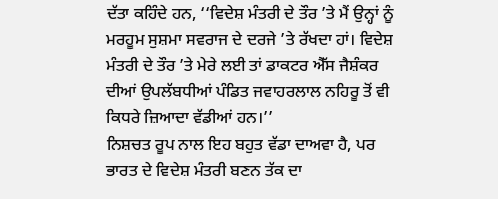ਦੱਤਾ ਕਹਿੰਦੇ ਹਨ, ‘‘ਵਿਦੇਸ਼ ਮੰਤਰੀ ਦੇ ਤੌਰ ’ਤੇ ਮੈਂ ਉਨ੍ਹਾਂ ਨੂੰ ਮਰਹੂਮ ਸੁਸ਼ਮਾ ਸਵਰਾਜ ਦੇ ਦਰਜੇ ’ਤੇ ਰੱਖਦਾ ਹਾਂ। ਵਿਦੇਸ਼ ਮੰਤਰੀ ਦੇ ਤੌਰ ’ਤੇ ਮੇਰੇ ਲਈ ਤਾਂ ਡਾਕਟਰ ਐੱਸ ਜੈਸ਼ੰਕਰ ਦੀਆਂ ਉਪਲੱਬਧੀਆਂ ਪੰਡਿਤ ਜਵਾਹਰਲਾਲ ਨਹਿਰੂ ਤੋਂ ਵੀ ਕਿਧਰੇ ਜ਼ਿਆਦਾ ਵੱਡੀਆਂ ਹਨ।’’
ਨਿਸ਼ਚਤ ਰੂਪ ਨਾਲ ਇਹ ਬਹੁਤ ਵੱਡਾ ਦਾਅਵਾ ਹੈ, ਪਰ ਭਾਰਤ ਦੇ ਵਿਦੇਸ਼ ਮੰਤਰੀ ਬਣਨ ਤੱਕ ਦਾ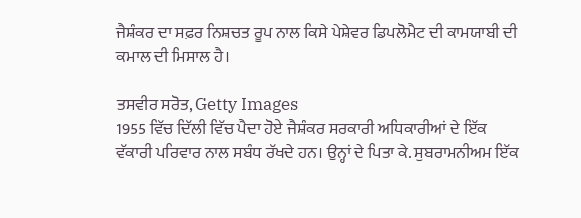ਜੈਸ਼ੰਕਰ ਦਾ ਸਫ਼ਰ ਨਿਸ਼ਚਤ ਰੂਪ ਨਾਲ ਕਿਸੇ ਪੇਸ਼ੇਵਰ ਡਿਪਲੋਮੈਟ ਦੀ ਕਾਮਯਾਬੀ ਦੀ ਕਮਾਲ ਦੀ ਮਿਸਾਲ ਹੈ।

ਤਸਵੀਰ ਸਰੋਤ, Getty Images
1955 ਵਿੱਚ ਦਿੱਲੀ ਵਿੱਚ ਪੈਦਾ ਹੋਏ ਜੈਸ਼ੰਕਰ ਸਰਕਾਰੀ ਅਧਿਕਾਰੀਆਂ ਦੇ ਇੱਕ ਵੱਕਾਰੀ ਪਰਿਵਾਰ ਨਾਲ ਸਬੰਧ ਰੱਖਦੇ ਹਨ। ਉਨ੍ਹਾਂ ਦੇ ਪਿਤਾ ਕੇ. ਸੁਬਰਾਮਨੀਅਮ ਇੱਕ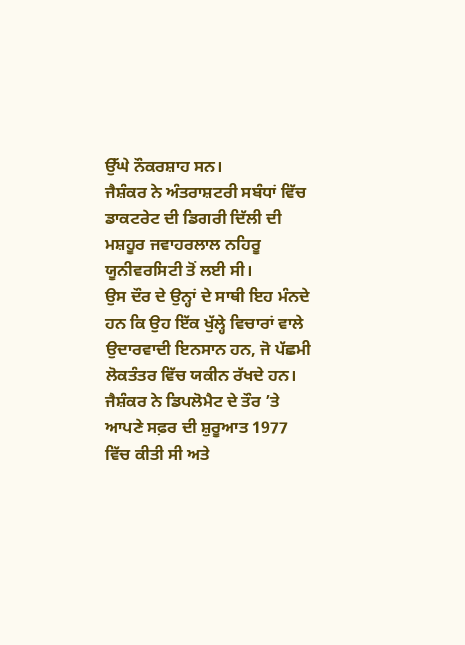ਉੱਘੇ ਨੌਕਰਸ਼ਾਹ ਸਨ।
ਜੈਸ਼ੰਕਰ ਨੇ ਅੰਤਰਾਸ਼ਟਰੀ ਸਬੰਧਾਂ ਵਿੱਚ ਡਾਕਟਰੇਟ ਦੀ ਡਿਗਰੀ ਦਿੱਲੀ ਦੀ ਮਸ਼ਹੂਰ ਜਵਾਹਰਲਾਲ ਨਹਿਰੂ ਯੂਨੀਵਰਸਿਟੀ ਤੋਂ ਲਈ ਸੀ।
ਉਸ ਦੌਰ ਦੇ ਉਨ੍ਹਾਂ ਦੇ ਸਾਥੀ ਇਹ ਮੰਨਦੇ ਹਨ ਕਿ ਉਹ ਇੱਕ ਖੁੱਲ੍ਹੇ ਵਿਚਾਰਾਂ ਵਾਲੇ ਉਦਾਰਵਾਦੀ ਇਨਸਾਨ ਹਨ, ਜੋ ਪੱਛਮੀ ਲੋਕਤੰਤਰ ਵਿੱਚ ਯਕੀਨ ਰੱਖਦੇ ਹਨ।
ਜੈਸ਼ੰਕਰ ਨੇ ਡਿਪਲੋਮੈਟ ਦੇ ਤੌਰ ’ਤੇ ਆਪਣੇ ਸਫ਼ਰ ਦੀ ਸ਼ੁਰੂਆਤ 1977 ਵਿੱਚ ਕੀਤੀ ਸੀ ਅਤੇ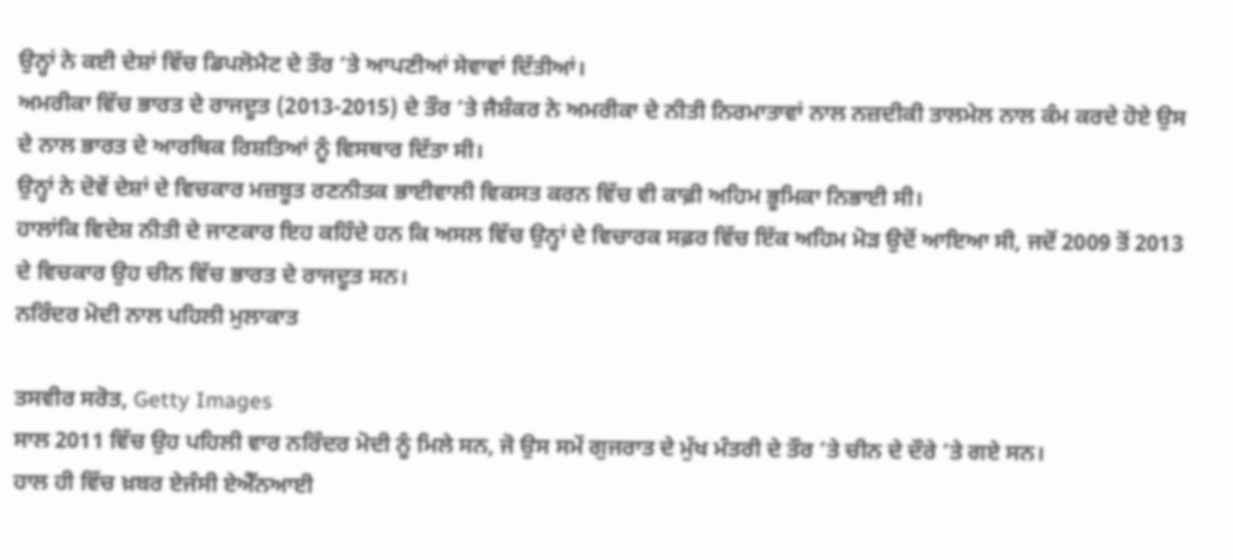ਉਨ੍ਹਾਂ ਨੇ ਕਈ ਦੇਸ਼ਾਂ ਵਿੱਚ ਡਿਪਲੋਮੈਟ ਦੇ ਤੌਰ ’ਤੇ ਆਪਣੀਆਂ ਸੇਵਾਵਾਂ ਦਿੱਤੀਆਂ।
ਅਮਰੀਕਾ ਵਿੱਚ ਭਾਰਤ ਦੇ ਰਾਜਦੂਤ (2013-2015) ਦੇ ਤੌਰ ’ਤੇ ਜੈਸ਼ੰਕਰ ਨੇ ਅਮਰੀਕਾ ਦੇ ਨੀਤੀ ਨਿਰਮਾਤਾਵਾਂ ਨਾਲ ਨਜ਼ਦੀਕੀ ਤਾਲਮੇਲ ਨਾਲ ਕੰਮ ਕਰਦੇ ਹੋਏ ਉਸ ਦੇ ਨਾਲ ਭਾਰਤ ਦੇ ਆਰਥਿਕ ਰਿਸ਼ਤਿਆਂ ਨੂੰ ਵਿਸਥਾਰ ਦਿੱਤਾ ਸੀ।
ਉਨ੍ਹਾਂ ਨੇ ਦੋਵੇਂ ਦੇਸ਼ਾਂ ਦੇ ਵਿਚਕਾਰ ਮਜ਼ਬੂਤ ਰਣਨੀਤਕ ਭਾਈਵਾਲੀ ਵਿਕਸਤ ਕਰਨ ਵਿੱਚ ਵੀ ਕਾਫ਼ੀ ਅਹਿਮ ਭੂਮਿਕਾ ਨਿਭਾਈ ਸੀ।
ਹਾਲਾਂਕਿ ਵਿਦੇਸ਼ ਨੀਤੀ ਦੇ ਜਾਣਕਾਰ ਇਹ ਕਹਿੰਦੇ ਹਨ ਕਿ ਅਸਲ ਵਿੱਚ ਉਨ੍ਹਾਂ ਦੇ ਵਿਚਾਰਕ ਸਫ਼ਰ ਵਿੱਚ ਇੱਕ ਅਹਿਮ ਮੋੜ ਉਦੋਂ ਆਇਆ ਸੀ, ਜਦੋਂ 2009 ਤੋਂ 2013 ਦੇ ਵਿਚਕਾਰ ਉਹ ਚੀਨ ਵਿੱਚ ਭਾਰਤ ਦੇ ਰਾਜਦੂਤ ਸਨ।
ਨਰਿੰਦਰ ਮੋਦੀ ਨਾਲ ਪਹਿਲੀ ਮੁਲਾਕਾਤ

ਤਸਵੀਰ ਸਰੋਤ, Getty Images
ਸਾਲ 2011 ਵਿੱਚ ਉਹ ਪਹਿਲੀ ਵਾਰ ਨਰਿੰਦਰ ਮੋਦੀ ਨੂੰ ਮਿਲੇ ਸਨ, ਜੋ ਉਸ ਸਮੇਂ ਗੁਜਰਾਤ ਦੇ ਮੁੱਖ ਮੰਤਰੀ ਦੇ ਤੌਰ ’ਤੇ ਚੀਨ ਦੇ ਦੌਰੇ ’ਤੇ ਗਏ ਸਨ।
ਹਾਲ ਹੀ ਵਿੱਚ ਖ਼ਬਰ ਏਜੰਸੀ ਏਐੱਨਆਈ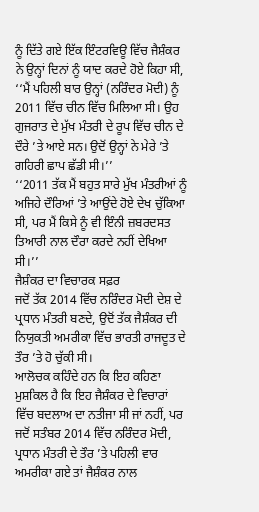ਨੂੰ ਦਿੱਤੇ ਗਏ ਇੱਕ ਇੰਟਰਵਿਊ ਵਿੱਚ ਜੈਸ਼ੰਕਰ ਨੇ ਉਨ੍ਹਾਂ ਦਿਨਾਂ ਨੂੰ ਯਾਦ ਕਰਦੇ ਹੋਏ ਕਿਹਾ ਸੀ, ‘‘ਮੈਂ ਪਹਿਲੀ ਬਾਰ ਉਨ੍ਹਾਂ (ਨਰਿੰਦਰ ਮੋਦੀ) ਨੂੰ 2011 ਵਿੱਚ ਚੀਨ ਵਿੱਚ ਮਿਲਿਆ ਸੀ। ਉਹ ਗੁਜਰਾਤ ਦੇ ਮੁੱਖ ਮੰਤਰੀ ਦੇ ਰੂਪ ਵਿੱਚ ਚੀਨ ਦੇ ਦੌਰੇ ’ਤੇ ਆਏ ਸਨ। ਉਦੋਂ ਉਨ੍ਹਾਂ ਨੇ ਮੇਰੇ ’ਤੇ ਗਹਿਰੀ ਛਾਪ ਛੱਡੀ ਸੀ।’’
‘‘2011 ਤੱਕ ਮੈਂ ਬਹੁਤ ਸਾਰੇ ਮੁੱਖ ਮੰਤਰੀਆਂ ਨੂੰ ਅਜਿਹੇ ਦੌਰਿਆਂ ’ਤੇ ਆਉਂਦੇ ਹੋਏ ਦੇਖ ਚੁੱਕਿਆ ਸੀ, ਪਰ ਮੈਂ ਕਿਸੇ ਨੂੰ ਵੀ ਇੰਨੀ ਜ਼ਬਰਦਸਤ ਤਿਆਰੀ ਨਾਲ ਦੌਰਾ ਕਰਦੇ ਨਹੀਂ ਦੇਖਿਆ ਸੀ।’’
ਜੈਸ਼ੰਕਰ ਦਾ ਵਿਚਾਰਕ ਸਫ਼ਰ
ਜਦੋਂ ਤੱਕ 2014 ਵਿੱਚ ਨਰਿੰਦਰ ਮੋਦੀ ਦੇਸ਼ ਦੇ ਪ੍ਰਧਾਨ ਮੰਤਰੀ ਬਣਦੇ, ਉਦੋਂ ਤੱਕ ਜੈਸ਼ੰਕਰ ਦੀ ਨਿਯੁਕਤੀ ਅਮਰੀਕਾ ਵਿੱਚ ਭਾਰਤੀ ਰਾਜਦੂਤ ਦੇ ਤੌਰ ’ਤੇ ਹੋ ਚੁੱਕੀ ਸੀ।
ਆਲੋਚਕ ਕਹਿੰਦੇ ਹਨ ਕਿ ਇਹ ਕਹਿਣਾ ਮੁਸ਼ਕਿਲ ਹੈ ਕਿ ਇਹ ਜੈਸ਼ੰਕਰ ਦੇ ਵਿਚਾਰਾਂ ਵਿੱਚ ਬਦਲਾਅ ਦਾ ਨਤੀਜਾ ਸੀ ਜਾਂ ਨਹੀਂ, ਪਰ ਜਦੋਂ ਸਤੰਬਰ 2014 ਵਿੱਚ ਨਰਿੰਦਰ ਮੋਦੀ, ਪ੍ਰਧਾਨ ਮੰਤਰੀ ਦੇ ਤੌਰ ’ਤੇ ਪਹਿਲੀ ਵਾਰ ਅਮਰੀਕਾ ਗਏ ਤਾਂ ਜੈਸ਼ੰਕਰ ਨਾਲ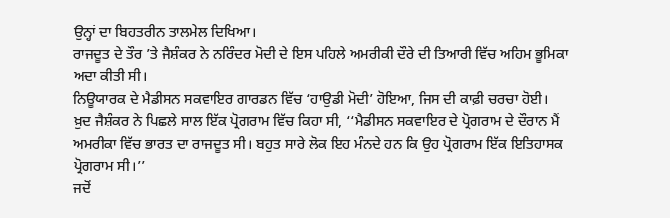ਉਨ੍ਹਾਂ ਦਾ ਬਿਹਤਰੀਨ ਤਾਲਮੇਲ ਦਿਖਿਆ।
ਰਾਜਦੂਤ ਦੇ ਤੌਰ ’ਤੇ ਜੈਸ਼ੰਕਰ ਨੇ ਨਰਿੰਦਰ ਮੋਦੀ ਦੇ ਇਸ ਪਹਿਲੇ ਅਮਰੀਕੀ ਦੌਰੇ ਦੀ ਤਿਆਰੀ ਵਿੱਚ ਅਹਿਮ ਭੂਮਿਕਾ ਅਦਾ ਕੀਤੀ ਸੀ।
ਨਿਊਯਾਰਕ ਦੇ ਮੈਡੀਸਨ ਸਕਵਾਇਰ ਗਾਰਡਨ ਵਿੱਚ ‘ਹਾਉਡੀ ਮੋਦੀ’ ਹੋਇਆ, ਜਿਸ ਦੀ ਕਾਫ਼ੀ ਚਰਚਾ ਹੋਈ।
ਖ਼ੁਦ ਜੈਸ਼ੰਕਰ ਨੇ ਪਿਛਲੇ ਸਾਲ ਇੱਕ ਪ੍ਰੋਗਰਾਮ ਵਿੱਚ ਕਿਹਾ ਸੀ, ‘‘ਮੈਡੀਸਨ ਸਕਵਾਇਰ ਦੇ ਪ੍ਰੋਗਰਾਮ ਦੇ ਦੌਰਾਨ ਮੈਂ ਅਮਰੀਕਾ ਵਿੱਚ ਭਾਰਤ ਦਾ ਰਾਜਦੂਤ ਸੀ। ਬਹੁਤ ਸਾਰੇ ਲੋਕ ਇਹ ਮੰਨਦੇ ਹਨ ਕਿ ਉਹ ਪ੍ਰੋਗਰਾਮ ਇੱਕ ਇਤਿਹਾਸਕ ਪ੍ਰੋਗਰਾਮ ਸੀ।’’
ਜਦੋਂ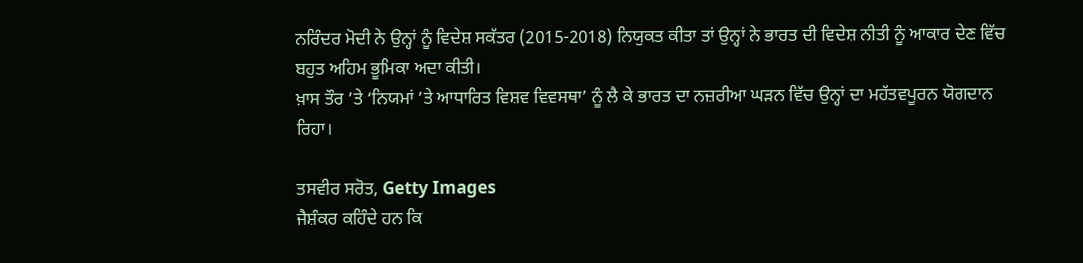ਨਰਿੰਦਰ ਮੋਦੀ ਨੇ ਉਨ੍ਹਾਂ ਨੂੰ ਵਿਦੇਸ਼ ਸਕੱਤਰ (2015-2018) ਨਿਯੁਕਤ ਕੀਤਾ ਤਾਂ ਉਨ੍ਹਾਂ ਨੇ ਭਾਰਤ ਦੀ ਵਿਦੇਸ਼ ਨੀਤੀ ਨੂੰ ਆਕਾਰ ਦੇਣ ਵਿੱਚ ਬਹੁਤ ਅਹਿਮ ਭੂਮਿਕਾ ਅਦਾ ਕੀਤੀ।
ਖ਼ਾਸ ਤੌਰ ’ਤੇ ‘ਨਿਯਮਾਂ ’ਤੇ ਆਧਾਰਿਤ ਵਿਸ਼ਵ ਵਿਵਸਥਾ’ ਨੂੰ ਲੈ ਕੇ ਭਾਰਤ ਦਾ ਨਜ਼ਰੀਆ ਘੜਨ ਵਿੱਚ ਉਨ੍ਹਾਂ ਦਾ ਮਹੱਤਵਪੂਰਨ ਯੋਗਦਾਨ ਰਿਹਾ।

ਤਸਵੀਰ ਸਰੋਤ, Getty Images
ਜੈਸ਼ੰਕਰ ਕਹਿੰਦੇ ਹਨ ਕਿ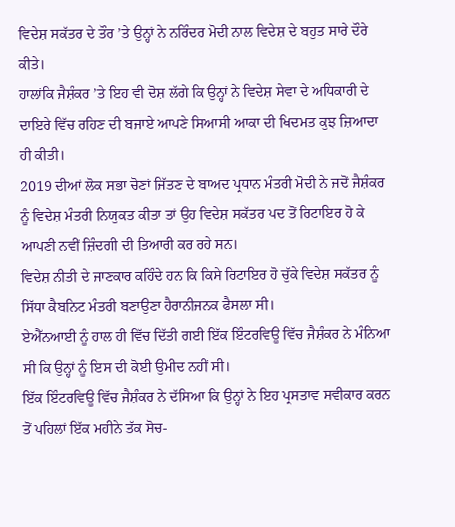ਵਿਦੇਸ਼ ਸਕੱਤਰ ਦੇ ਤੌਰ ’ਤੇ ਉਨ੍ਹਾਂ ਨੇ ਨਰਿੰਦਰ ਮੋਦੀ ਨਾਲ ਵਿਦੇਸ਼ ਦੇ ਬਹੁਤ ਸਾਰੇ ਦੌਰੇ ਕੀਤੇ।
ਹਾਲਾਂਕਿ ਜੈਸ਼ੰਕਰ ’ਤੇ ਇਹ ਵੀ ਦੋਸ਼ ਲੱਗੇ ਕਿ ਉਨ੍ਹਾਂ ਨੇ ਵਿਦੇਸ਼ ਸੇਵਾ ਦੇ ਅਧਿਕਾਰੀ ਦੇ ਦਾਇਰੇ ਵਿੱਚ ਰਹਿਣ ਦੀ ਬਜਾਏ ਆਪਣੇ ਸਿਆਸੀ ਆਕਾ ਦੀ ਖਿਦਮਤ ਕੁਝ ਜ਼ਿਆਦਾ ਹੀ ਕੀਤੀ।
2019 ਦੀਆਂ ਲੋਕ ਸਭਾ ਚੋਣਾਂ ਜਿੱਤਣ ਦੇ ਬਾਅਦ ਪ੍ਰਧਾਨ ਮੰਤਰੀ ਮੋਦੀ ਨੇ ਜਦੋਂ ਜੈਸ਼ੰਕਰ ਨੂੰ ਵਿਦੇਸ਼ ਮੰਤਰੀ ਨਿਯੁਕਤ ਕੀਤਾ ਤਾਂ ਉਹ ਵਿਦੇਸ਼ ਸਕੱਤਰ ਪਦ ਤੋਂ ਰਿਟਾਇਰ ਹੋ ਕੇ ਆਪਣੀ ਨਵੀਂ ਜ਼ਿੰਦਗੀ ਦੀ ਤਿਆਰੀ ਕਰ ਰਹੇ ਸਨ।
ਵਿਦੇਸ਼ ਨੀਤੀ ਦੇ ਜਾਣਕਾਰ ਕਹਿੰਦੇ ਹਨ ਕਿ ਕਿਸੇ ਰਿਟਾਇਰ ਹੋ ਚੁੱਕੇ ਵਿਦੇਸ਼ ਸਕੱਤਰ ਨੂੰ ਸਿੱਧਾ ਕੈਬਨਿਟ ਮੰਤਰੀ ਬਣਾਉਣਾ ਹੈਰਾਨੀਜਨਕ ਫੈਸਲਾ ਸੀ।
ਏਐੱਨਆਈ ਨੂੰ ਹਾਲ ਹੀ ਵਿੱਚ ਦਿੱਤੀ ਗਈ ਇੱਕ ਇੰਟਰਵਿਊ ਵਿੱਚ ਜੈਸ਼ੰਕਰ ਨੇ ਮੰਨਿਆ ਸੀ ਕਿ ਉਨ੍ਹਾਂ ਨੂੰ ਇਸ ਦੀ ਕੋਈ ਉਮੀਦ ਨਹੀਂ ਸੀ।
ਇੱਕ ਇੰਟਰਵਿਊ ਵਿੱਚ ਜੈਸ਼ੰਕਰ ਨੇ ਦੱਸਿਆ ਕਿ ਉਨ੍ਹਾਂ ਨੇ ਇਹ ਪ੍ਰਸਤਾਵ ਸਵੀਕਾਰ ਕਰਨ ਤੋਂ ਪਹਿਲਾਂ ਇੱਕ ਮਹੀਨੇ ਤੱਕ ਸੋਚ-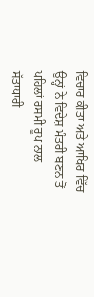ਵਿਚਾਰ ਕੀਤਾ ਅਤੇ ਆਖਿਰ ਵਿੱਚ ਉਨ੍ਹਾਂ ਨੇ ਵਿਦੇਸ਼ ਮੰਤਰੀ ਬਣਨ ਤੋਂ ਪਹਿਲਾਂ ਰਸਮੀ ਰੂਪ ਨਾਲ ਸੱਤਾਧਾਰੀ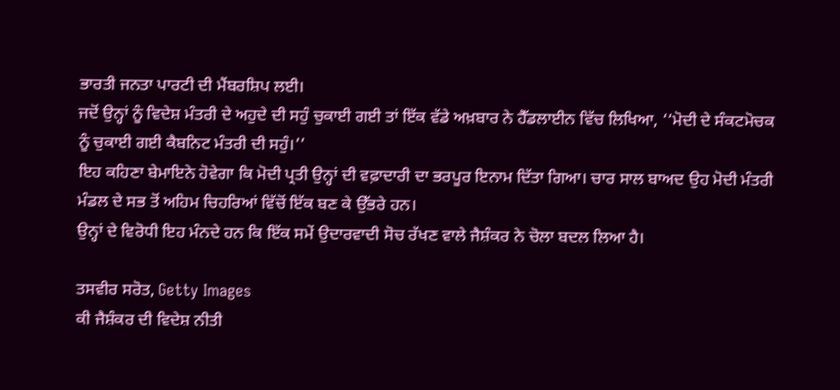ਭਾਰਤੀ ਜਨਤਾ ਪਾਰਟੀ ਦੀ ਮੈਂਬਰਸ਼ਿਪ ਲਈ।
ਜਦੋਂ ਉਨ੍ਹਾਂ ਨੂੰ ਵਿਦੇਸ਼ ਮੰਤਰੀ ਦੇ ਅਹੁਦੇ ਦੀ ਸਹੁੰ ਚੁਕਾਈ ਗਈ ਤਾਂ ਇੱਕ ਵੱਡੇ ਅਖ਼ਬਾਰ ਨੇ ਹੈੱਡਲਾਈਨ ਵਿੱਚ ਲਿਖਿਆ, ‘‘ਮੋਦੀ ਦੇ ਸੰਕਟਮੋਚਕ ਨੂੰ ਚੁਕਾਈ ਗਈ ਕੈਬਨਿਟ ਮੰਤਰੀ ਦੀ ਸਹੁੰ।’’
ਇਹ ਕਹਿਣਾ ਬੇਮਾਇਨੇ ਹੋਵੇਗਾ ਕਿ ਮੋਦੀ ਪ੍ਰਤੀ ਉਨ੍ਹਾਂ ਦੀ ਵਫ਼ਾਦਾਰੀ ਦਾ ਭਰਪੂਰ ਇਨਾਮ ਦਿੱਤਾ ਗਿਆ। ਚਾਰ ਸਾਲ ਬਾਅਦ ਉਹ ਮੋਦੀ ਮੰਤਰੀ ਮੰਡਲ ਦੇ ਸਭ ਤੋਂ ਅਹਿਮ ਚਿਹਰਿਆਂ ਵਿੱਚੋਂ ਇੱਕ ਬਣ ਕੇ ਉੱਭਰੇ ਹਨ।
ਉਨ੍ਹਾਂ ਦੇ ਵਿਰੋਧੀ ਇਹ ਮੰਨਦੇ ਹਨ ਕਿ ਇੱਕ ਸਮੇਂ ਉਦਾਰਵਾਦੀ ਸੋਚ ਰੱਖਣ ਵਾਲੇ ਜੈਸ਼ੰਕਰ ਨੇ ਚੋਲਾ ਬਦਲ ਲਿਆ ਹੈ।

ਤਸਵੀਰ ਸਰੋਤ, Getty Images
ਕੀ ਜੈਸ਼ੰਕਰ ਦੀ ਵਿਦੇਸ਼ ਨੀਤੀ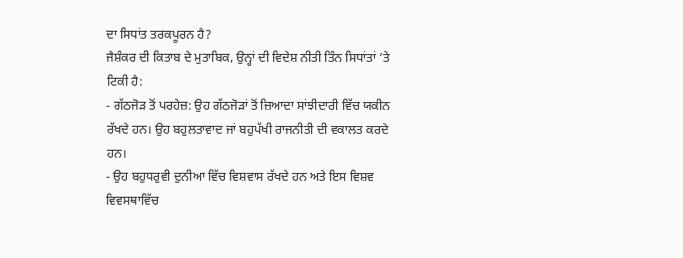ਦਾ ਸਿਧਾਂਤ ਤਰਕਪੂਰਨ ਹੈ?
ਜੈਸ਼ੰਕਰ ਦੀ ਕਿਤਾਬ ਦੇ ਮੁਤਾਬਿਕ, ਉਨ੍ਹਾਂ ਦੀ ਵਿਦੇਸ਼ ਨੀਤੀ ਤਿੰਨ ਸਿਧਾਂਤਾਂ ’ਤੇ ਟਿਕੀ ਹੈ:
- ਗੱਠਜੋੜ ਤੋਂ ਪਰਹੇਜ਼: ਉਹ ਗੱਠਜੋੜਾਂ ਤੋਂ ਜ਼ਿਆਦਾ ਸਾਂਝੀਦਾਰੀ ਵਿੱਚ ਯਕੀਨ ਰੱਖਦੇ ਹਨ। ਉਹ ਬਹੁਲਤਾਵਾਦ ਜਾਂ ਬਹੁਪੱਖੀ ਰਾਜਨੀਤੀ ਦੀ ਵਕਾਲਤ ਕਰਦੇ ਹਨ।
- ਉਹ ਬਹੁਧਰੁਵੀ ਦੁਨੀਆ ਵਿੱਚ ਵਿਸ਼ਵਾਸ ਰੱਖਦੇ ਹਨ ਅਤੇ ਇਸ ਵਿਸ਼ਵ ਵਿਵਸਥਾਵਿੱਚ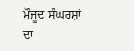ਮੌਜੂਦ ਸੰਘਰਸ਼ਾਂ ਦਾ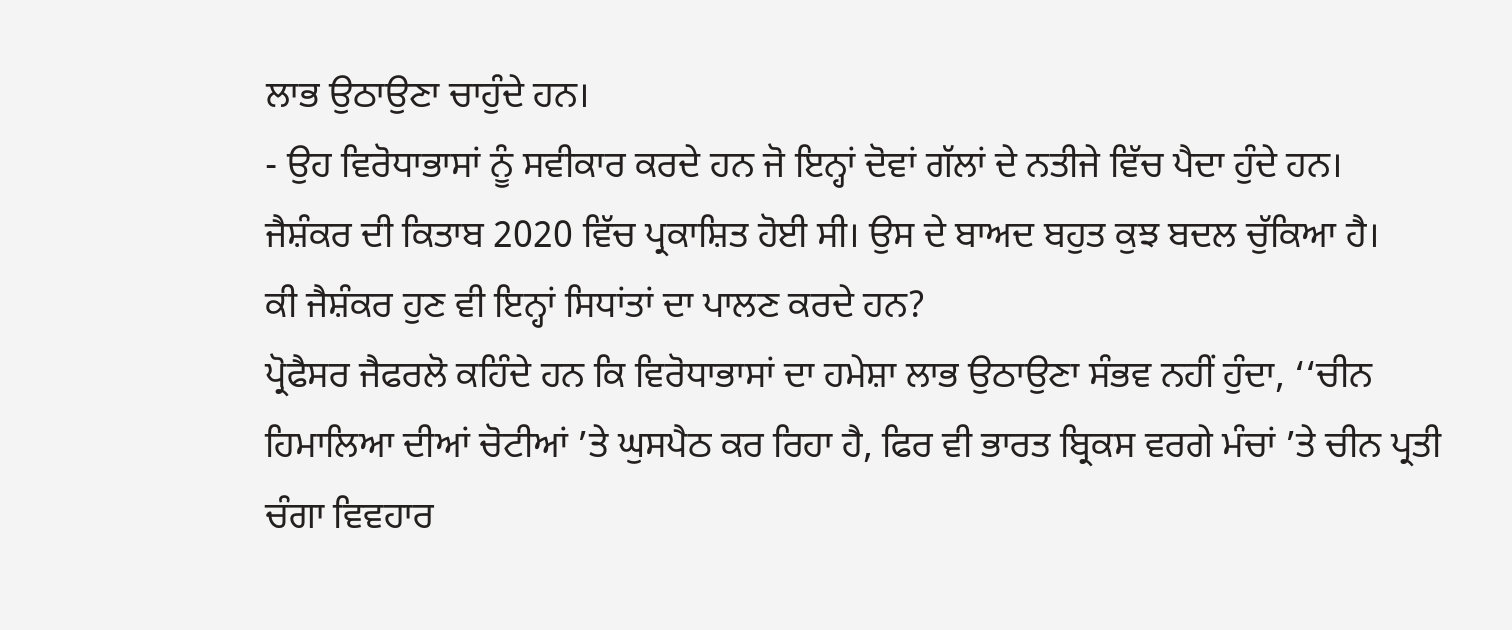ਲਾਭ ਉਠਾਉਣਾ ਚਾਹੁੰਦੇ ਹਨ।
- ਉਹ ਵਿਰੋਧਾਭਾਸਾਂ ਨੂੰ ਸਵੀਕਾਰ ਕਰਦੇ ਹਨ ਜੋ ਇਨ੍ਹਾਂ ਦੋਵਾਂ ਗੱਲਾਂ ਦੇ ਨਤੀਜੇ ਵਿੱਚ ਪੈਦਾ ਹੁੰਦੇ ਹਨ।
ਜੈਸ਼ੰਕਰ ਦੀ ਕਿਤਾਬ 2020 ਵਿੱਚ ਪ੍ਰਕਾਸ਼ਿਤ ਹੋਈ ਸੀ। ਉਸ ਦੇ ਬਾਅਦ ਬਹੁਤ ਕੁਝ ਬਦਲ ਚੁੱਕਿਆ ਹੈ।
ਕੀ ਜੈਸ਼ੰਕਰ ਹੁਣ ਵੀ ਇਨ੍ਹਾਂ ਸਿਧਾਂਤਾਂ ਦਾ ਪਾਲਣ ਕਰਦੇ ਹਨ?
ਪ੍ਰੋਫੈਸਰ ਜੈਫਰਲੋ ਕਹਿੰਦੇ ਹਨ ਕਿ ਵਿਰੋਧਾਭਾਸਾਂ ਦਾ ਹਮੇਸ਼ਾ ਲਾਭ ਉਠਾਉਣਾ ਸੰਭਵ ਨਹੀਂ ਹੁੰਦਾ, ‘‘ਚੀਨ ਹਿਮਾਲਿਆ ਦੀਆਂ ਚੋਟੀਆਂ ’ਤੇ ਘੁਸਪੈਠ ਕਰ ਰਿਹਾ ਹੈ, ਫਿਰ ਵੀ ਭਾਰਤ ਬ੍ਰਿਕਸ ਵਰਗੇ ਮੰਚਾਂ ’ਤੇ ਚੀਨ ਪ੍ਰਤੀ ਚੰਗਾ ਵਿਵਹਾਰ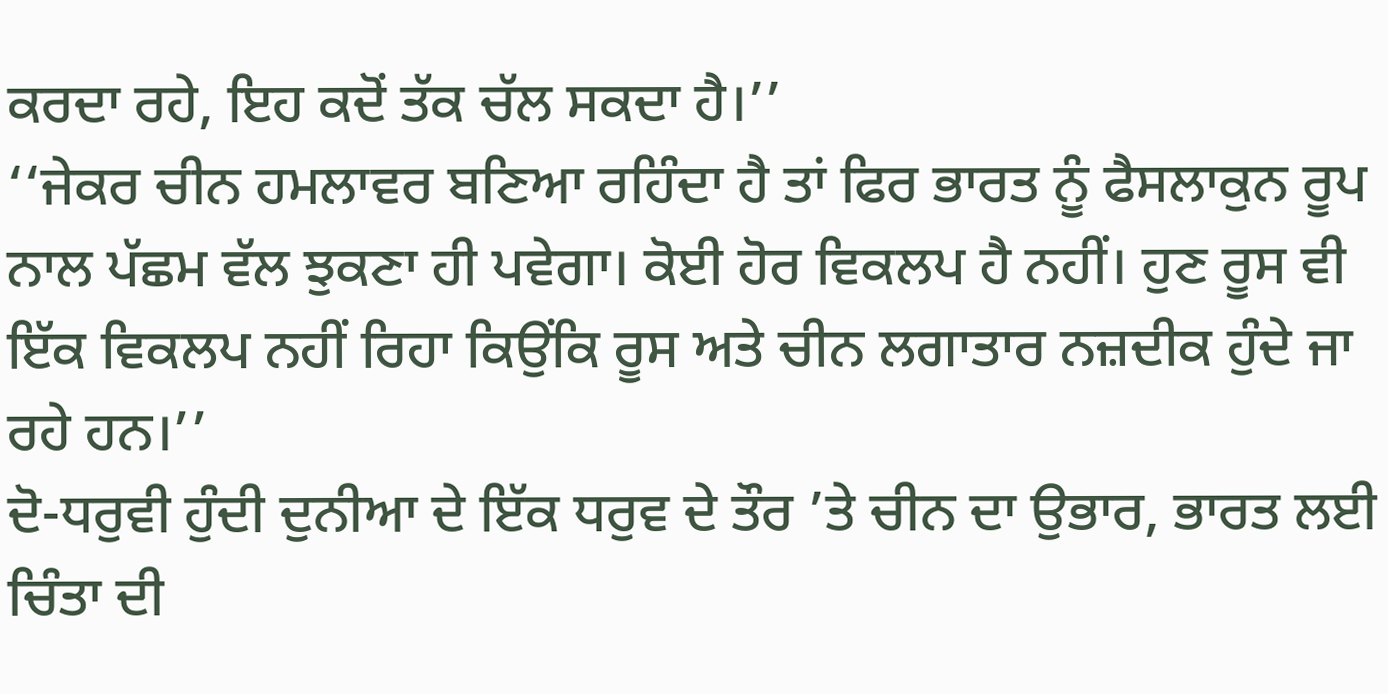ਕਰਦਾ ਰਹੇ, ਇਹ ਕਦੋਂ ਤੱਕ ਚੱਲ ਸਕਦਾ ਹੈ।’’
‘‘ਜੇਕਰ ਚੀਨ ਹਮਲਾਵਰ ਬਣਿਆ ਰਹਿੰਦਾ ਹੈ ਤਾਂ ਫਿਰ ਭਾਰਤ ਨੂੰ ਫੈਸਲਾਕੁਨ ਰੂਪ ਨਾਲ ਪੱਛਮ ਵੱਲ ਝੁਕਣਾ ਹੀ ਪਵੇਗਾ। ਕੋਈ ਹੋਰ ਵਿਕਲਪ ਹੈ ਨਹੀਂ। ਹੁਣ ਰੂਸ ਵੀ ਇੱਕ ਵਿਕਲਪ ਨਹੀਂ ਰਿਹਾ ਕਿਉਂਕਿ ਰੂਸ ਅਤੇ ਚੀਨ ਲਗਾਤਾਰ ਨਜ਼ਦੀਕ ਹੁੰਦੇ ਜਾ ਰਹੇ ਹਨ।’’
ਦੋ-ਧਰੁਵੀ ਹੁੰਦੀ ਦੁਨੀਆ ਦੇ ਇੱਕ ਧਰੁਵ ਦੇ ਤੌਰ ’ਤੇ ਚੀਨ ਦਾ ਉਭਾਰ, ਭਾਰਤ ਲਈ ਚਿੰਤਾ ਦੀ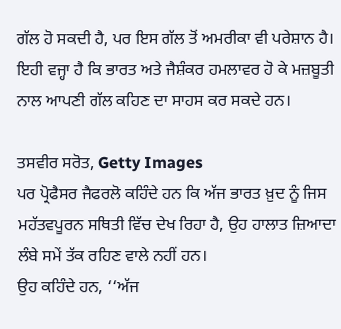ਗੱਲ ਹੋ ਸਕਦੀ ਹੈ, ਪਰ ਇਸ ਗੱਲ ਤੋਂ ਅਮਰੀਕਾ ਵੀ ਪਰੇਸ਼ਾਨ ਹੈ।
ਇਹੀ ਵਜ੍ਹਾ ਹੈ ਕਿ ਭਾਰਤ ਅਤੇ ਜੈਸ਼ੰਕਰ ਹਮਲਾਵਰ ਹੋ ਕੇ ਮਜ਼ਬੂਤੀ ਨਾਲ ਆਪਣੀ ਗੱਲ ਕਹਿਣ ਦਾ ਸਾਹਸ ਕਰ ਸਕਦੇ ਹਨ।

ਤਸਵੀਰ ਸਰੋਤ, Getty Images
ਪਰ ਪ੍ਰੋਫੈਸਰ ਜੈਫਰਲੋ ਕਹਿੰਦੇ ਹਨ ਕਿ ਅੱਜ ਭਾਰਤ ਖ਼ੁਦ ਨੂੰ ਜਿਸ ਮਹੱਤਵਪੂਰਨ ਸਥਿਤੀ ਵਿੱਚ ਦੇਖ ਰਿਹਾ ਹੈ, ਉਹ ਹਾਲਾਤ ਜ਼ਿਆਦਾ ਲੰਬੇ ਸਮੇਂ ਤੱਕ ਰਹਿਣ ਵਾਲੇ ਨਹੀਂ ਹਨ।
ਉਹ ਕਹਿੰਦੇ ਹਨ, ‘‘ਅੱਜ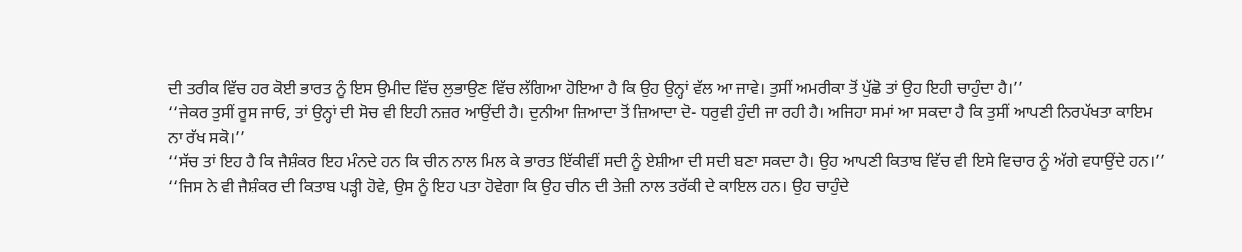ਦੀ ਤਰੀਕ ਵਿੱਚ ਹਰ ਕੋਈ ਭਾਰਤ ਨੂੰ ਇਸ ਉਮੀਦ ਵਿੱਚ ਲੁਭਾਉਣ ਵਿੱਚ ਲੱਗਿਆ ਹੋਇਆ ਹੈ ਕਿ ਉਹ ਉਨ੍ਹਾਂ ਵੱਲ ਆ ਜਾਵੇ। ਤੁਸੀਂ ਅਮਰੀਕਾ ਤੋਂ ਪੁੱਛੋ ਤਾਂ ਉਹ ਇਹੀ ਚਾਹੁੰਦਾ ਹੈ।’’
‘‘ਜੇਕਰ ਤੁਸੀਂ ਰੂਸ ਜਾਓ, ਤਾਂ ਉਨ੍ਹਾਂ ਦੀ ਸੋਚ ਵੀ ਇਹੀ ਨਜ਼ਰ ਆਉਂਦੀ ਹੈ। ਦੁਨੀਆ ਜ਼ਿਆਦਾ ਤੋਂ ਜ਼ਿਆਦਾ ਦੋ- ਧਰੁਵੀ ਹੁੰਦੀ ਜਾ ਰਹੀ ਹੈ। ਅਜਿਹਾ ਸਮਾਂ ਆ ਸਕਦਾ ਹੈ ਕਿ ਤੁਸੀਂ ਆਪਣੀ ਨਿਰਪੱਖਤਾ ਕਾਇਮ ਨਾ ਰੱਖ ਸਕੋ।’’
‘‘ਸੱਚ ਤਾਂ ਇਹ ਹੈ ਕਿ ਜੈਸ਼ੰਕਰ ਇਹ ਮੰਨਦੇ ਹਨ ਕਿ ਚੀਨ ਨਾਲ ਮਿਲ ਕੇ ਭਾਰਤ ਇੱਕੀਵੀਂ ਸਦੀ ਨੂੰ ਏਸ਼ੀਆ ਦੀ ਸਦੀ ਬਣਾ ਸਕਦਾ ਹੈ। ਉਹ ਆਪਣੀ ਕਿਤਾਬ ਵਿੱਚ ਵੀ ਇਸੇ ਵਿਚਾਰ ਨੂੰ ਅੱਗੇ ਵਧਾਉਂਦੇ ਹਨ।’’
‘‘ਜਿਸ ਨੇ ਵੀ ਜੈਸ਼ੰਕਰ ਦੀ ਕਿਤਾਬ ਪੜ੍ਹੀ ਹੋਵੇ, ਉਸ ਨੂੰ ਇਹ ਪਤਾ ਹੋਵੇਗਾ ਕਿ ਉਹ ਚੀਨ ਦੀ ਤੇਜ਼ੀ ਨਾਲ ਤਰੱਕੀ ਦੇ ਕਾਇਲ ਹਨ। ਉਹ ਚਾਹੁੰਦੇ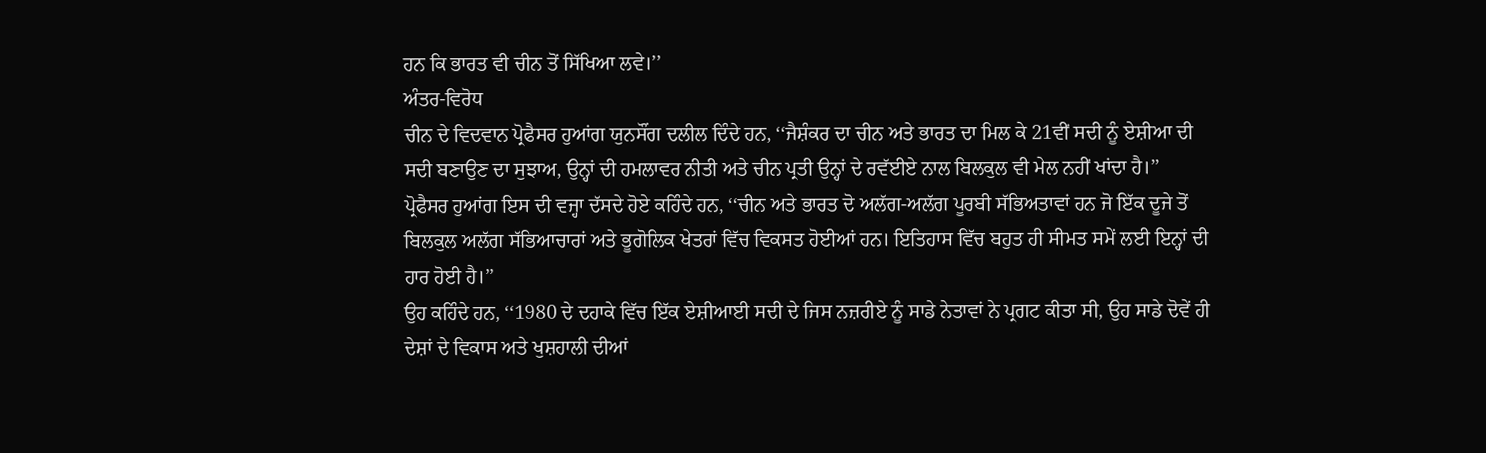ਹਨ ਕਿ ਭਾਰਤ ਵੀ ਚੀਨ ਤੋਂ ਸਿੱਖਿਆ ਲਵੇ।’’
ਅੰਤਰ-ਵਿਰੋਧ
ਚੀਨ ਦੇ ਵਿਦਵਾਨ ਪ੍ਰੋਫੈਸਰ ਹੁਆਂਗ ਯੁਨਸੌਂਗ ਦਲੀਲ ਦਿੰਦੇ ਹਨ, ‘‘ਜੈਸ਼ੰਕਰ ਦਾ ਚੀਨ ਅਤੇ ਭਾਰਤ ਦਾ ਮਿਲ ਕੇ 21ਵੀਂ ਸਦੀ ਨੂੰ ਏਸ਼ੀਆ ਦੀ ਸਦੀ ਬਣਾਉਣ ਦਾ ਸੁਝਾਅ, ਉਨ੍ਹਾਂ ਦੀ ਹਮਲਾਵਰ ਨੀਤੀ ਅਤੇ ਚੀਨ ਪ੍ਰਤੀ ਉਨ੍ਹਾਂ ਦੇ ਰਵੱਈਏ ਨਾਲ ਬਿਲਕੁਲ ਵੀ ਮੇਲ ਨਹੀਂ ਖਾਂਦਾ ਹੈ।’’
ਪ੍ਰੋਫੈਸਰ ਹੁਆਂਗ ਇਸ ਦੀ ਵਜ੍ਹਾ ਦੱਸਦੇ ਹੋਏ ਕਹਿੰਦੇ ਹਨ, ‘‘ਚੀਨ ਅਤੇ ਭਾਰਤ ਦੋ ਅਲੱਗ-ਅਲੱਗ ਪੂਰਬੀ ਸੱਭਿਅਤਾਵਾਂ ਹਨ ਜੋ ਇੱਕ ਦੂਜੇ ਤੋਂ ਬਿਲਕੁਲ ਅਲੱਗ ਸੱਭਿਆਚਾਰਾਂ ਅਤੇ ਭੂਗੋਲਿਕ ਖੇਤਰਾਂ ਵਿੱਚ ਵਿਕਸਤ ਹੋਈਆਂ ਹਨ। ਇਤਿਹਾਸ ਵਿੱਚ ਬਹੁਤ ਹੀ ਸੀਮਤ ਸਮੇਂ ਲਈ ਇਨ੍ਹਾਂ ਦੀ ਹਾਰ ਹੋਈ ਹੈ।’’
ਉਹ ਕਹਿੰਦੇ ਹਨ, ‘‘1980 ਦੇ ਦਹਾਕੇ ਵਿੱਚ ਇੱਕ ਏਸ਼ੀਆਈ ਸਦੀ ਦੇ ਜਿਸ ਨਜ਼ਰੀਏ ਨੂੰ ਸਾਡੇ ਨੇਤਾਵਾਂ ਨੇ ਪ੍ਰਗਟ ਕੀਤਾ ਸੀ, ਉਹ ਸਾਡੇ ਦੋਵੇਂ ਹੀ ਦੇਸ਼ਾਂ ਦੇ ਵਿਕਾਸ ਅਤੇ ਖੁਸ਼ਹਾਲੀ ਦੀਆਂ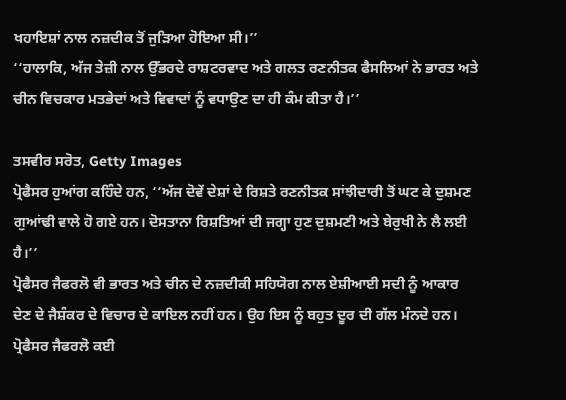ਖਹਾਇਸ਼ਾਂ ਨਾਲ ਨਜ਼ਦੀਕ ਤੋਂ ਜੁੜਿਆ ਹੋਇਆ ਸੀ।’’
‘‘ਹਾਲਾਕਿ, ਅੱਜ ਤੇਜ਼ੀ ਨਾਲ ਉੱਭਰਦੇ ਰਾਸ਼ਟਰਵਾਦ ਅਤੇ ਗਲਤ ਰਣਨੀਤਕ ਫੈਸਲਿਆਂ ਨੇ ਭਾਰਤ ਅਤੇ ਚੀਨ ਵਿਚਕਾਰ ਮਤਭੇਦਾਂ ਅਤੇ ਵਿਵਾਦਾਂ ਨੂੰ ਵਧਾਉਣ ਦਾ ਹੀ ਕੰਮ ਕੀਤਾ ਹੈ।’’

ਤਸਵੀਰ ਸਰੋਤ, Getty Images
ਪ੍ਰੋਫੈਸਰ ਹੁਆਂਗ ਕਹਿੰਦੇ ਹਨ, ‘‘ਅੱਜ ਦੋਵੇਂ ਦੇਸ਼ਾਂ ਦੇ ਰਿਸ਼ਤੇ ਰਣਨੀਤਕ ਸਾਂਝੀਦਾਰੀ ਤੋਂ ਘਟ ਕੇ ਦੁਸ਼ਮਣ ਗੁਆਂਢੀ ਵਾਲੇ ਹੋ ਗਏ ਹਨ। ਦੋਸਤਾਨਾ ਰਿਸ਼ਤਿਆਂ ਦੀ ਜਗ੍ਹਾ ਹੁਣ ਦੁਸ਼ਮਣੀ ਅਤੇ ਬੇਰੁਖੀ ਨੇ ਲੈ ਲਈ ਹੈ।’’
ਪ੍ਰੋਫੈਸਰ ਜੈਫਰਲੋ ਵੀ ਭਾਰਤ ਅਤੇ ਚੀਨ ਦੇ ਨਜ਼ਦੀਕੀ ਸਹਿਯੋਗ ਨਾਲ ਏਸ਼ੀਆਈ ਸਦੀ ਨੂੰ ਆਕਾਰ ਦੇਣ ਦੇ ਜੈਸ਼ੰਕਰ ਦੇ ਵਿਚਾਰ ਦੇ ਕਾਇਲ ਨਹੀਂ ਹਨ। ਉਹ ਇਸ ਨੂੰ ਬਹੁਤ ਦੂਰ ਦੀ ਗੱਲ ਮੰਨਦੇ ਹਨ।
ਪ੍ਰੋਫੈਸਰ ਜੈਫਰਲੋ ਕਈ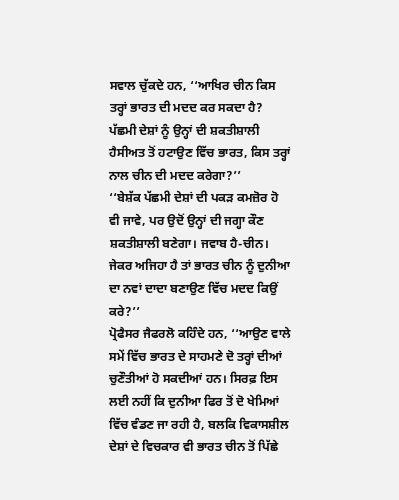ਸਵਾਲ ਚੁੱਕਦੇ ਹਨ, ‘‘ਆਖਿਰ ਚੀਨ ਕਿਸ ਤਰ੍ਹਾਂ ਭਾਰਤ ਦੀ ਮਦਦ ਕਰ ਸਕਦਾ ਹੈ? ਪੱਛਮੀ ਦੇਸ਼ਾਂ ਨੂੰ ਉਨ੍ਹਾਂ ਦੀ ਸ਼ਕਤੀਸ਼ਾਲੀ ਹੈਸੀਅਤ ਤੋਂ ਹਟਾਉਣ ਵਿੱਚ ਭਾਰਤ, ਕਿਸ ਤਰ੍ਹਾਂ ਨਾਲ ਚੀਨ ਦੀ ਮਦਦ ਕਰੇਗਾ?’’
‘‘ਬੇਸ਼ੱਕ ਪੱਛਮੀ ਦੇਸ਼ਾਂ ਦੀ ਪਕੜ ਕਮਜ਼ੋਰ ਹੋ ਵੀ ਜਾਵੇ, ਪਰ ਉਦੋਂ ਉਨ੍ਹਾਂ ਦੀ ਜਗ੍ਹਾ ਕੌਣ ਸ਼ਕਤੀਸ਼ਾਲੀ ਬਣੇਗਾ। ਜਵਾਬ ਹੈ-ਚੀਨ। ਜੇਕਰ ਅਜਿਹਾ ਹੈ ਤਾਂ ਭਾਰਤ ਚੀਨ ਨੂੰ ਦੁਨੀਆ ਦਾ ਨਵਾਂ ਦਾਦਾ ਬਣਾਉਣ ਵਿੱਚ ਮਦਦ ਕਿਉਂ ਕਰੇ?’’
ਪ੍ਰੋਫੈਸਰ ਜੈਫਰਲੋ ਕਹਿੰਦੇ ਹਨ, ‘‘ਆਉਣ ਵਾਲੇ ਸਮੇਂ ਵਿੱਚ ਭਾਰਤ ਦੇ ਸਾਹਮਣੇ ਦੋ ਤਰ੍ਹਾਂ ਦੀਆਂ ਚੁਣੌਤੀਆਂ ਹੋ ਸਕਦੀਆਂ ਹਨ। ਸਿਰਫ਼ ਇਸ ਲਈ ਨਹੀਂ ਕਿ ਦੁਨੀਆ ਫਿਰ ਤੋਂ ਦੋ ਖੇਮਿਆਂ ਵਿੱਚ ਵੰਡਣ ਜਾ ਰਹੀ ਹੈ, ਬਲਕਿ ਵਿਕਾਸਸ਼ੀਲ ਦੇਸ਼ਾਂ ਦੇ ਵਿਚਕਾਰ ਵੀ ਭਾਰਤ ਚੀਨ ਤੋਂ ਪਿੱਛੇ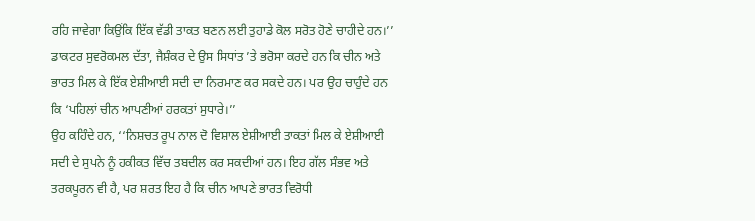ਰਹਿ ਜਾਵੇਗਾ ਕਿਉਂਕਿ ਇੱਕ ਵੱਡੀ ਤਾਕਤ ਬਣਨ ਲਈ ਤੁਹਾਡੇ ਕੋਲ ਸਰੋਤ ਹੋਣੇ ਚਾਹੀਦੇ ਹਨ।’’
ਡਾਕਟਰ ਸੁਵਰੋਕਮਲ ਦੱਤਾ, ਜੈਸ਼ੰਕਰ ਦੇ ਉਸ ਸਿਧਾਂਤ ’ਤੇ ਭਰੋਸਾ ਕਰਦੇ ਹਨ ਕਿ ਚੀਨ ਅਤੇ ਭਾਰਤ ਮਿਲ ਕੇ ਇੱਕ ਏਸ਼ੀਆਈ ਸਦੀ ਦਾ ਨਿਰਮਾਣ ਕਰ ਸਕਦੇ ਹਨ। ਪਰ ਉਹ ਚਾਹੁੰਦੇ ਹਨ ਕਿ ‘ਪਹਿਲਾਂ ਚੀਨ ਆਪਣੀਆਂ ਹਰਕਤਾਂ ਸੁਧਾਰੇ।’’
ਉਹ ਕਹਿੰਦੇ ਹਨ, ‘‘ਨਿਸ਼ਚਤ ਰੂਪ ਨਾਲ ਦੋ ਵਿਸ਼ਾਲ ਏਸ਼ੀਆਈ ਤਾਕਤਾਂ ਮਿਲ ਕੇ ਏਸ਼ੀਆਈ ਸਦੀ ਦੇ ਸੁਪਨੇ ਨੂੰ ਹਕੀਕਤ ਵਿੱਚ ਤਬਦੀਲ ਕਰ ਸਕਦੀਆਂ ਹਨ। ਇਹ ਗੱਲ ਸੰਭਵ ਅਤੇ ਤਰਕਪੂਰਨ ਵੀ ਹੈ, ਪਰ ਸ਼ਰਤ ਇਹ ਹੈ ਕਿ ਚੀਨ ਆਪਣੇ ਭਾਰਤ ਵਿਰੋਧੀ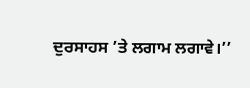ਦੁਰਸਾਹਸ ’ਤੇ ਲਗਾਮ ਲਗਾਵੇ।’’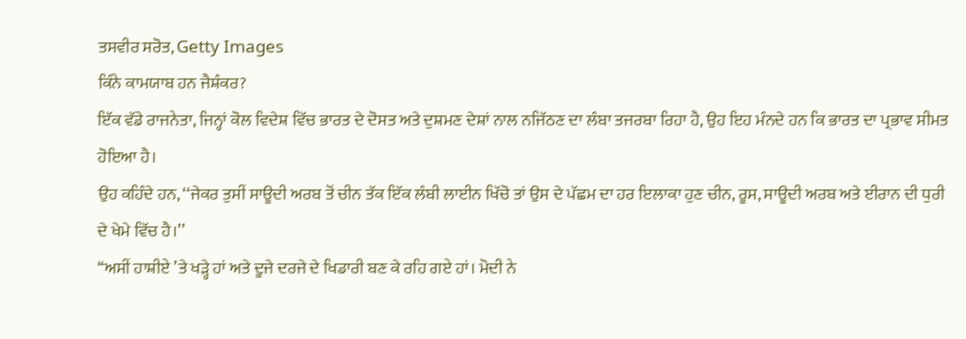ਤਸਵੀਰ ਸਰੋਤ, Getty Images
ਕਿੰਨੇ ਕਾਮਯਾਬ ਹਨ ਜੈਸ਼ੰਕਰ?
ਇੱਕ ਵੱਡੇ ਰਾਜਨੇਤਾ, ਜਿਨ੍ਹਾਂ ਕੋਲ ਵਿਦੇਸ਼ ਵਿੱਚ ਭਾਰਤ ਦੇ ਦੋਸਤ ਅਤੇ ਦੁਸ਼ਮਣ ਦੇਸ਼ਾਂ ਨਾਲ ਨਜਿੱਠਣ ਦਾ ਲੰਬਾ ਤਜਰਬਾ ਰਿਹਾ ਹੈ, ਉਹ ਇਹ ਮੰਨਦੇ ਹਨ ਕਿ ਭਾਰਤ ਦਾ ਪ੍ਰਭਾਵ ਸੀਮਤ ਹੋਇਆ ਹੈ।
ਉਹ ਕਹਿੰਦੇ ਹਨ, ‘‘ਜੇਕਰ ਤੁਸੀਂ ਸਾਊਦੀ ਅਰਬ ਤੋਂ ਚੀਨ ਤੱਕ ਇੱਕ ਲੰਬੀ ਲਾਈਨ ਖਿੱਚੋ ਤਾਂ ਉਸ ਦੇ ਪੱਛਮ ਦਾ ਹਰ ਇਲਾਕਾ ਹੁਣ ਚੀਨ, ਰੂਸ, ਸਾਊਦੀ ਅਰਬ ਅਤੇ ਈਰਾਨ ਦੀ ਧੁਰੀ ਦੇ ਖੇਮੇ ਵਿੱਚ ਹੈ।’’
‘‘ਅਸੀਂ ਹਾਸ਼ੀਏ ’ਤੇ ਖੜ੍ਹੇ ਹਾਂ ਅਤੇ ਦੂਜੇ ਦਰਜੇ ਦੇ ਖਿਡਾਰੀ ਬਣ ਕੇ ਰਹਿ ਗਏ ਹਾਂ। ਮੋਦੀ ਨੇ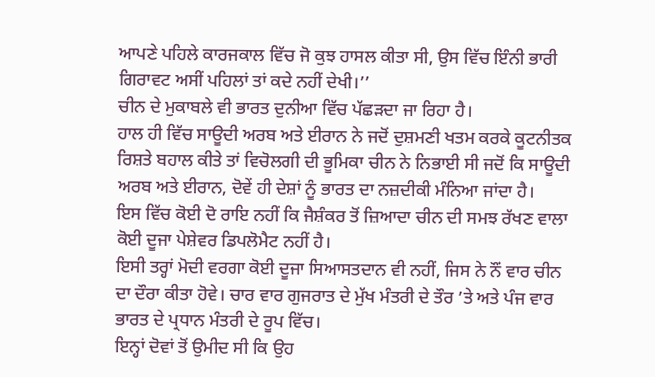ਆਪਣੇ ਪਹਿਲੇ ਕਾਰਜਕਾਲ ਵਿੱਚ ਜੋ ਕੁਝ ਹਾਸਲ ਕੀਤਾ ਸੀ, ਉਸ ਵਿੱਚ ਇੰਨੀ ਭਾਰੀ ਗਿਰਾਵਟ ਅਸੀਂ ਪਹਿਲਾਂ ਤਾਂ ਕਦੇ ਨਹੀਂ ਦੇਖੀ।’’
ਚੀਨ ਦੇ ਮੁਕਾਬਲੇ ਵੀ ਭਾਰਤ ਦੁਨੀਆ ਵਿੱਚ ਪੱਛੜਦਾ ਜਾ ਰਿਹਾ ਹੈ।
ਹਾਲ ਹੀ ਵਿੱਚ ਸਾਊਦੀ ਅਰਬ ਅਤੇ ਈਰਾਨ ਨੇ ਜਦੋਂ ਦੁਸ਼ਮਣੀ ਖਤਮ ਕਰਕੇ ਕੂਟਨੀਤਕ ਰਿਸ਼ਤੇ ਬਹਾਲ ਕੀਤੇ ਤਾਂ ਵਿਚੋਲਗੀ ਦੀ ਭੂਮਿਕਾ ਚੀਨ ਨੇ ਨਿਭਾਈ ਸੀ ਜਦੋਂ ਕਿ ਸਾਊਦੀ ਅਰਬ ਅਤੇ ਈਰਾਨ, ਦੋਵੇਂ ਹੀ ਦੇਸ਼ਾਂ ਨੂੰ ਭਾਰਤ ਦਾ ਨਜ਼ਦੀਕੀ ਮੰਨਿਆ ਜਾਂਦਾ ਹੈ।
ਇਸ ਵਿੱਚ ਕੋਈ ਦੋ ਰਾਇ ਨਹੀਂ ਕਿ ਜੈਸ਼ੰਕਰ ਤੋਂ ਜ਼ਿਆਦਾ ਚੀਨ ਦੀ ਸਮਝ ਰੱਖਣ ਵਾਲਾ ਕੋਈ ਦੂਜਾ ਪੇਸ਼ੇਵਰ ਡਿਪਲੋਮੈਟ ਨਹੀਂ ਹੈ।
ਇਸੀ ਤਰ੍ਹਾਂ ਮੋਦੀ ਵਰਗਾ ਕੋਈ ਦੂਜਾ ਸਿਆਸਤਦਾਨ ਵੀ ਨਹੀਂ, ਜਿਸ ਨੇ ਨੌਂ ਵਾਰ ਚੀਨ ਦਾ ਦੌਰਾ ਕੀਤਾ ਹੋਵੇ। ਚਾਰ ਵਾਰ ਗੁਜਰਾਤ ਦੇ ਮੁੱਖ ਮੰਤਰੀ ਦੇ ਤੌਰ ’ਤੇ ਅਤੇ ਪੰਜ ਵਾਰ ਭਾਰਤ ਦੇ ਪ੍ਰਧਾਨ ਮੰਤਰੀ ਦੇ ਰੂਪ ਵਿੱਚ।
ਇਨ੍ਹਾਂ ਦੋਵਾਂ ਤੋਂ ਉਮੀਦ ਸੀ ਕਿ ਉਹ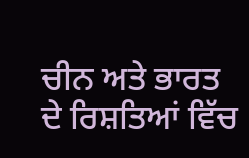ਚੀਨ ਅਤੇ ਭਾਰਤ ਦੇ ਰਿਸ਼ਤਿਆਂ ਵਿੱਚ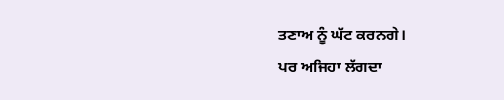ਤਣਾਅ ਨੂੰ ਘੱਟ ਕਰਨਗੇ।
ਪਰ ਅਜਿਹਾ ਲੱਗਦਾ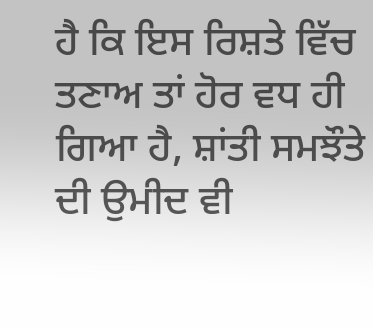ਹੈ ਕਿ ਇਸ ਰਿਸ਼ਤੇ ਵਿੱਚ ਤਣਾਅ ਤਾਂ ਹੋਰ ਵਧ ਹੀ ਗਿਆ ਹੈ, ਸ਼ਾਂਤੀ ਸਮਝੌਤੇ ਦੀ ਉਮੀਦ ਵੀ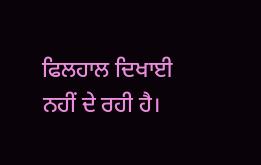ਫਿਲਹਾਲ ਦਿਖਾਈ ਨਹੀਂ ਦੇ ਰਹੀ ਹੈ।